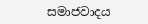සමාජවාදය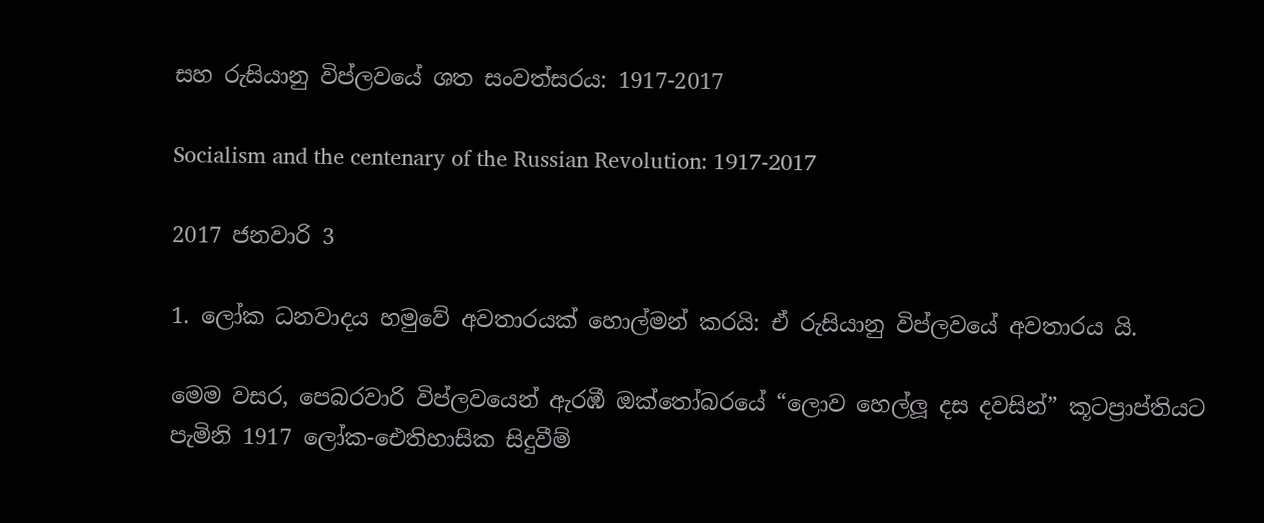සහ රුසියානු විප්ලවයේ ශත සංවත්සරය: 1917-2017

Socialism and the centenary of the Russian Revolution: 1917-2017

2017 ජනවාරි 3

1. ලෝක ධනවාදය හමුවේ අවතාරයක් හොල්මන් කරයි: ඒ රුසියානු විප්ලවයේ අවතාරය යි.

මෙම වසර, පෙබරවාරි විප්ලවයෙන් ඇරඹී ඔක්තෝබරයේ “ලොව හෙල්ලූ දස දවසින්” කූටප්‍රාප්තියට පැමිනි 1917 ලෝක-ඓතිහාසික සිදුවීම්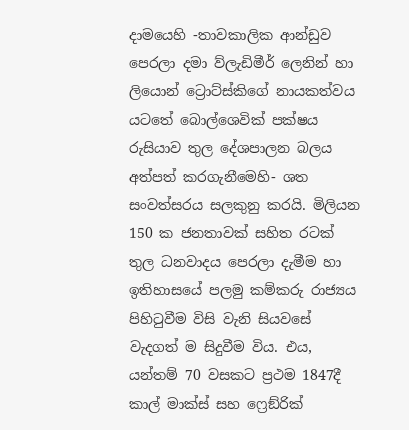දාමයෙහි -තාවකාලික ආන්ඩුව පෙරලා දමා ව්ලැඩිමීර් ලෙනින් හා ලියොන් ට්‍රොට්ස්කිගේ නායකත්වය යටතේ බොල්ශෙවික් පක්ෂය රුසියාව තුල දේශපාලන බලය අත්පත් කරගැනීමෙහි- ශත සංවත්සරය සලකුනු කරයි. මිලියන 150 ක ජනතාවක් සහිත රටක් තුල ධනවාදය පෙරලා දැමීම හා ඉතිහාසයේ පලමු කම්කරු රාජ්‍යය පිහිටුවීම විසි වැනි සියවසේ වැදගත් ම සිදුවීම විය. එය, යන්තම් 70 වසකට ප්‍රථම 1847දී කාල් මාක්ස් සහ ෆ්‍රෙඞ්රික්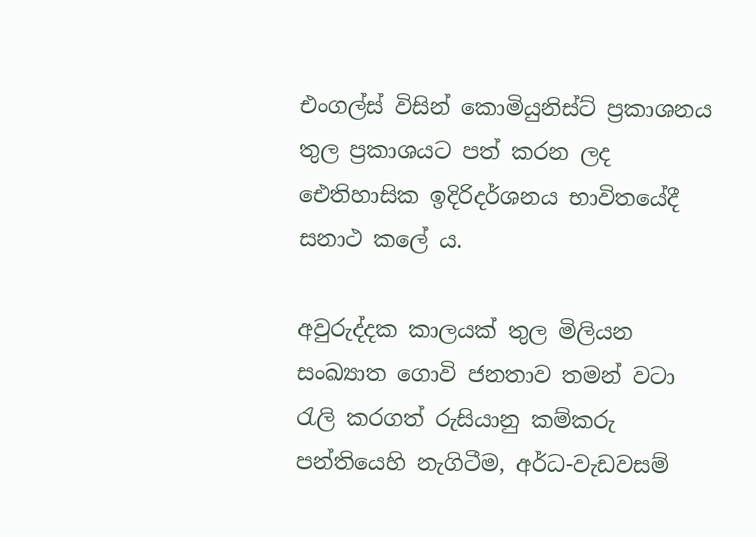එංගල්ස් විසින් කොමියුනිස්ට් ප්‍රකාශනය තුල ප්‍රකාශයට පත් කරන ලද ඓතිහාසික ඉදිරිදර්ශනය භාවිතයේදී සනාථ කලේ ය.

අවුරුද්දක කාලයක් තුල මිලියන සංඛ්‍යාත ගොවි ජනතාව තමන් වටා රැලි කරගත් රුසියානු කම්කරු පන්තියෙහි නැගිටීම, අර්ධ-වැඩවසම්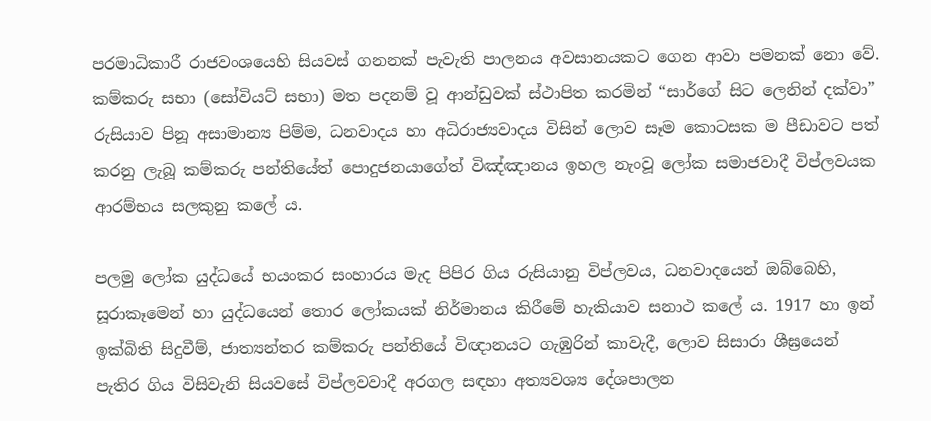පරමාධිකාරී රාජවංශයෙහි සියවස් ගනනක් පැවැති පාලනය අවසානයකට ගෙන ආවා පමනක් නො වේ. කම්කරු සභා (සෝවියට් සභා) මත පදනම් වූ ආන්ඩුවක් ස්ථාපිත කරමින් “සාර්ගේ සිට ලෙනින් දක්වා” රුසියාව පිනූ අසාමාන්‍ය පිම්ම, ධනවාදය හා අධිරාජ්‍යවාදය විසින් ලොව සෑම කොටසක ම පීඩාවට පත් කරනු ලැබූ කම්කරු පන්තියේත් පොදුජනයාගේත් විඤ්ඤානය ඉහල නැංවූ ලෝක සමාජවාදී විප්ලවයක ආරම්භය සලකුනු කලේ ය.

පලමු ලෝක යුද්ධයේ භයංකර සංහාරය මැද පිපිර ගිය රුසියානු විප්ලවය, ධනවාදයෙන් ඔබ්බෙහි, සූරාකෑමෙන් හා යුද්ධයෙන් තොර ලෝකයක් නිර්මානය කිරීමේ හැකියාව සනාථ කලේ ය. 1917 හා ඉන් ඉක්බිති සිදුවීම්, ජාත්‍යන්තර කම්කරු පන්තියේ විඥානයට ගැඹුරින් කාවැදී, ලොව සිසාරා ශීඝ්‍රයෙන් පැතිර ගිය විසිවැනි සියවසේ විප්ලවවාදී අරගල සඳහා අත්‍යවශ්‍ය දේශපාලන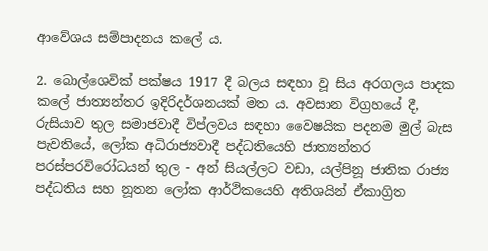ආවේශය සම්පාදනය කලේ ය.

2. බොල්ශෙවික් පක්ෂය 1917 දී බලය සඳහා වූ සිය අරගලය පාදක කලේ ජාත්‍යන්තර ඉදිරිදර්ශනයක් මත ය. අවසාන විග්‍රහයේ දී, රුසියාව තුල සමාජවාදී විප්ලවය සඳහා වෛෂයික පදනම මුල් බැස පැවතියේ, ලෝක අධිරාජ්‍යවාදී පද්ධතියෙහි ජාත්‍යන්තර පරස්පරවිරෝධයන් තුල - අන් සියල්ලට වඩා, යල්පිනූ ජාතික රාජ්‍ය පද්ධතිය සහ නූතන ලෝක ආර්ථිකයෙහි අතිශයින් ඒකාග්‍රිත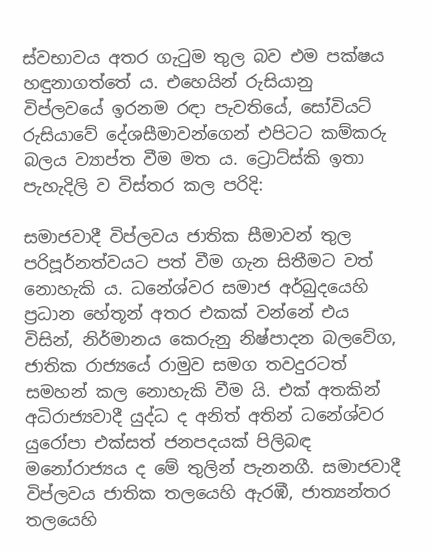ස්වභාවය අතර ගැටුම තුල බව එම පක්ෂය හඳුනාගත්තේ ය. එහෙයින් රුසියානු විප්ලවයේ ඉරනම රඳා පැවතියේ, සෝවියට් රුසියාවේ දේශසීමාවන්ගෙන් එපිටට කම්කරු බලය ව්‍යාප්ත වීම මත ය. ට්‍රොට්ස්කි ඉතා පැහැදිලි ව විස්තර කල පරිදි:

සමාජවාදී විප්ලවය ජාතික සීමාවන් තුල පරිපූර්නත්වයට පත් වීම ගැන සිතීමට වත් නොහැකි ය. ධනේශ්වර සමාජ අර්බුදයෙහි ප්‍රධාන හේතූන් අතර එකක් වන්නේ එය විසින්, නිර්මානය කෙරුනු නිෂ්පාදන බලවේග, ජාතික රාජ්‍යයේ රාමුව සමග තවදුරටත් සමහන් කල නොහැකි වීම යි. එක් අතකින් අධිරාජ්‍යවාදී යුද්ධ ද අනිත් අතින් ධනේශ්වර යුරෝපා එක්සත් ජනපදයක් පිලිබඳ මනෝරාජ්‍යය ද මේ තුලින් පැනනගී. සමාජවාදී විප්ලවය ජාතික තලයෙහි ඇරඹී, ජාත්‍යන්තර තලයෙහි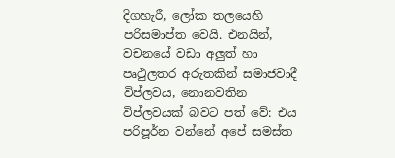දිගහැරී, ලෝක තලයෙහි පරිසමාප්ත වෙයි. එනයින්, වචනයේ වඩා අලුත් හා පෘථුලතර අරුතකින් සමාජවාදී විප්ලවය, නොනවතින විප්ලවයක් බවට පත් වේ: එය පරිපූර්න වන්නේ අපේ සමස්ත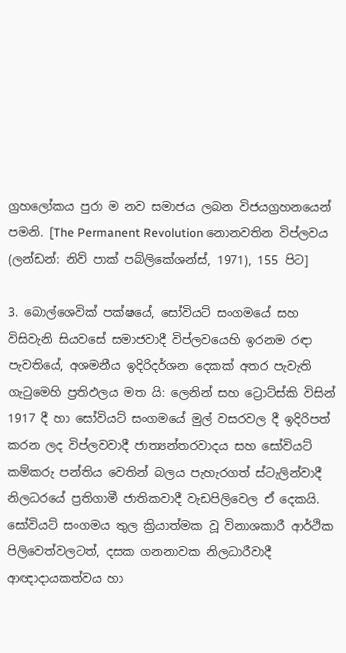ග්‍රහලෝකය පුරා ම නව සමාජය ලබන විජයග්‍රහනයෙන් පමනි. [The Permanent Revolution නොනවතින විප්ලවය (ලන්ඩන්: නිව් පාක් පබ්ලිකේශන්ස්, 1971), 155 පිට]

3. බොල්ශෙවික් පක්ෂයේ, සෝවියට් සංගමයේ සහ විසිවැනි සියවසේ සමාජවාදී විප්ලවයෙහි ඉරනම රඳා පැවතියේ, අශමනීය ඉදිරිදර්ශන දෙකක් අතර පැවැති ගැටුමෙහි ප්‍රතිඵලය මත යි: ලෙනින් සහ ට්‍රොට්ස්කි විසින් 1917 දී හා සෝවියට් සංගමයේ මුල් වසරවල දී ඉදිරිපත් කරන ලද විප්ලවවාදී ජාත්‍යන්තරවාදය සහ සෝවියට් කම්කරු පන්තිය වෙතින් බලය පැහැරගත් ස්ටැලින්වාදී නිලධරයේ ප්‍රතිගාමී ජාතිකවාදී වැඩපිලිවෙල ඒ දෙකයි. සෝවියට් සංගමය තුල ක්‍රියාත්මක වූ විනාශකාරී ආර්ථික පිලිවෙත්වලටත්, දසක ගනනාවක නිලධාරීවාදී ආඥාදායකත්වය හා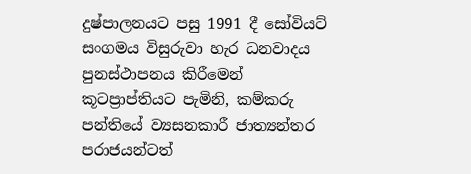දුෂ්පාලනයට පසු 1991 දී සෝවියට් සංගමය විසුරුවා හැර ධනවාදය පුනස්ථාපනය කිරීමෙන් කූටප්‍රාප්තියට පැමිනි, කම්කරු පන්තියේ ව්‍යසනකාරී ජාත්‍යන්තර පරාජයන්ටත්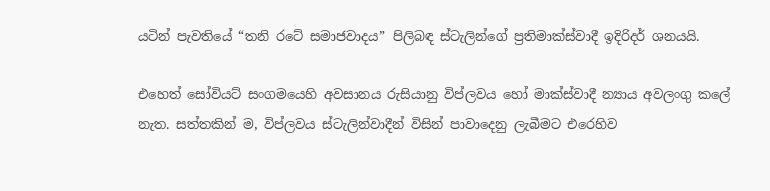යටින් පැවතියේ “තනි රටේ සමාජවාදය” පිලිබඳ ස්ටැලින්ගේ ප්‍රතිමාක්ස්වාදී ඉදිරිදර් ශනයයි.

එහෙත් සෝවියට් සංගමයෙහි අවසානය රුසියානු විප්ලවය හෝ මාක්ස්වාදී න්‍යාය අවලංගු කලේ නැත. සත්තකින් ම, විප්ලවය ස්ටැලින්වාදීන් විසින් පාවාදෙනු ලැබීමට එරෙහිව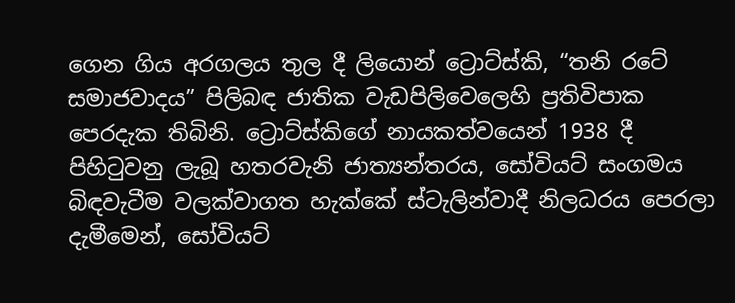ගෙන ගිය අරගලය තුල දී ලියොන් ට්‍රොට්ස්කි, “තනි රටේ සමාජවාදය” පිලිබඳ ජාතික වැඩපිලිවෙලෙහි ප්‍රතිවිපාක පෙරදැක තිබිනි. ට්‍රොට්ස්කිගේ නායකත්වයෙන් 1938 දී පිහිටුවනු ලැබූ හතරවැනි ජාත්‍යන්තරය, සෝවියට් සංගමය බිඳවැටීම වලක්වාගත හැක්කේ ස්ටැලින්වාදී නිලධරය පෙරලා දැමීමෙන්, සෝවියට්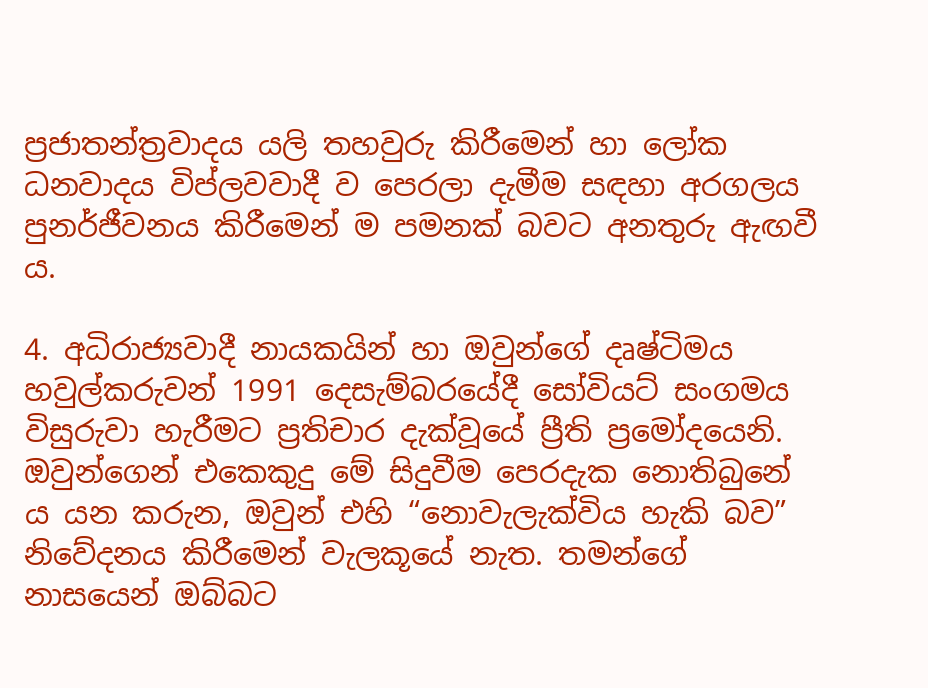ප්‍රජාතන්ත්‍රවාදය යලි තහවුරු කිරීමෙන් හා ලෝක ධනවාදය විප්ලවවාදී ව පෙරලා දැමීම සඳහා අරගලය පුනර්ජීවනය කිරීමෙන් ම පමනක් බවට අනතුරු ඇඟවී ය.

4. අධිරාජ්‍යවාදී නායකයින් හා ඔවුන්ගේ දෘෂ්ටිමය හවුල්කරුවන් 1991 දෙසැම්බරයේදී සෝවියට් සංගමය විසුරුවා හැරීමට ප්‍රතිචාර දැක්වූයේ ප්‍රීති ප්‍රමෝදයෙනි. ඔවුන්ගෙන් එකෙකුදු මේ සිදුවීම පෙරදැක නොතිබුනේ ය යන කරුන, ඔවුන් එහි “නොවැලැක්විය හැකි බව” නිවේදනය කිරීමෙන් වැලකූයේ නැත. තමන්ගේ නාසයෙන් ඔබ්බට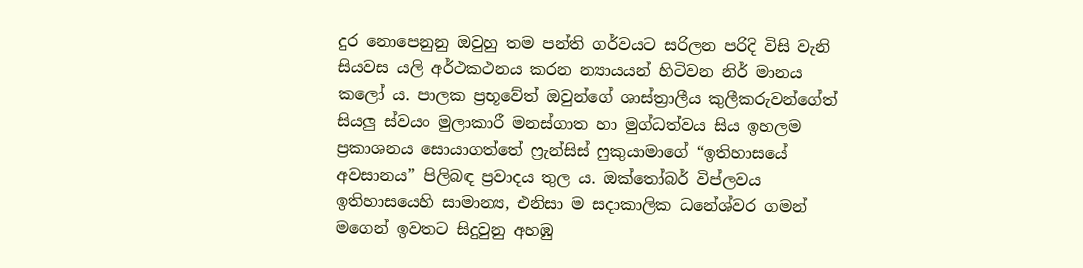දුර නොපෙනුනු ඔවුහු තම පන්ති ගර්වයට සරිලන පරිදි විසි වැනි සියවස යලි අර්ථකථනය කරන න්‍යායයන් හිටිවන නිර් මානය කලෝ ය. පාලක ප්‍රභූවේත් ඔවුන්ගේ ශාස්ත්‍රාලීය කුලීකරුවන්ගේත් සියලු ස්වයං මුලාකාරී මනස්ගාත හා මුග්ධත්වය සිය ඉහලම ප්‍රකාශනය සොයාගත්තේ ෆ්‍රැන්සිස් ෆුකුයාමාගේ “ඉතිහාසයේ අවසානය” පිලිබඳ ප්‍රවාදය තුල ය. ඔක්තෝබර් විප්ලවය ඉතිහාසයෙහි සාමාන්‍ය, එනිසා ම සදාකාලික ධනේශ්වර ගමන් මගෙන් ඉවතට සිදුවුනු අහඹු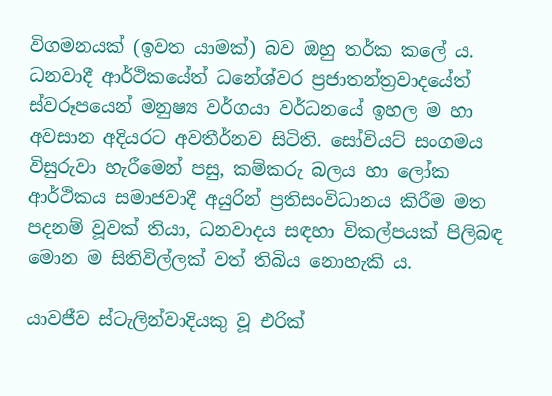විගමනයක් (ඉවත යාමක්) බව ඔහු තර්ක කලේ ය. ධනවාදී ආර්ථිකයේත් ධනේශ්වර ප්‍රජාතන්ත්‍රවාදයේත් ස්වරූපයෙන් මනුෂ්‍ය වර්ගයා වර්ධනයේ ඉහල ම හා අවසාන අදියරට අවතීර්නව සිටිති. සෝවියට් සංගමය විසුරුවා හැරීමෙන් පසු, කම්කරු බලය හා ලෝක ආර්ථිකය සමාජවාදී අයුරින් ප්‍රතිසංවිධානය කිරීම මත පදනම් වූවක් තියා, ධනවාදය සඳහා විකල්පයක් පිලිබඳ මොන ම සිතිවිල්ලක් වත් තිබිය නොහැකි ය.

යාවජීව ස්ටැලින්වාදියකු වූ එරික්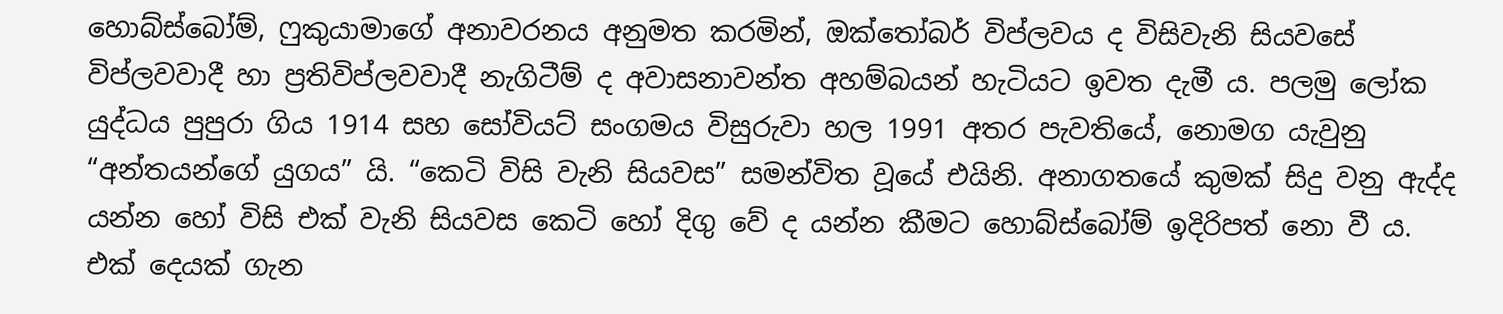හොබ්ස්බෝම්, ෆුකුයාමාගේ අනාවරනය අනුමත කරමින්, ඔක්තෝබර් විප්ලවය ද විසිවැනි සියවසේ විප්ලවවාදී හා ප්‍රතිවිප්ලවවාදී නැගිටීම් ද අවාසනාවන්ත අහම්බයන් හැටියට ඉවත දැමී ය. පලමු ලෝක යුද්ධය පුපුරා ගිය 1914 සහ සෝවියට් සංගමය විසුරුවා හල 1991 අතර පැවතියේ, නොමග යැවුනු “අන්තයන්ගේ යුගය” යි. “කෙටි විසි වැනි සියවස” සමන්විත වූයේ එයිනි. අනාගතයේ කුමක් සිදු වනු ඇද්ද යන්න හෝ විසි එක් වැනි සියවස කෙටි හෝ දිගු වේ ද යන්න කීමට හොබ්ස්බෝම් ඉදිරිපත් නො වී ය. එක් දෙයක් ගැන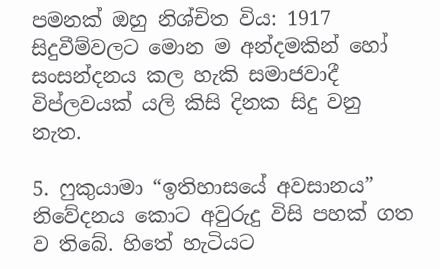පමනක් ඔහු නිශ්චිත විය: 1917 සිදුවීම්වලට මොන ම අන්දමකින් හෝ සංසන්දනය කල හැකි සමාජවාදී විප්ලවයක් යලි කිසි දිනක සිදු වනු නැත.

5. ෆුකුයාමා “ඉතිහාසයේ අවසානය” නිවේදනය කොට අවුරුදු විසි පහක් ගත ව තිබේ. හිතේ හැටියට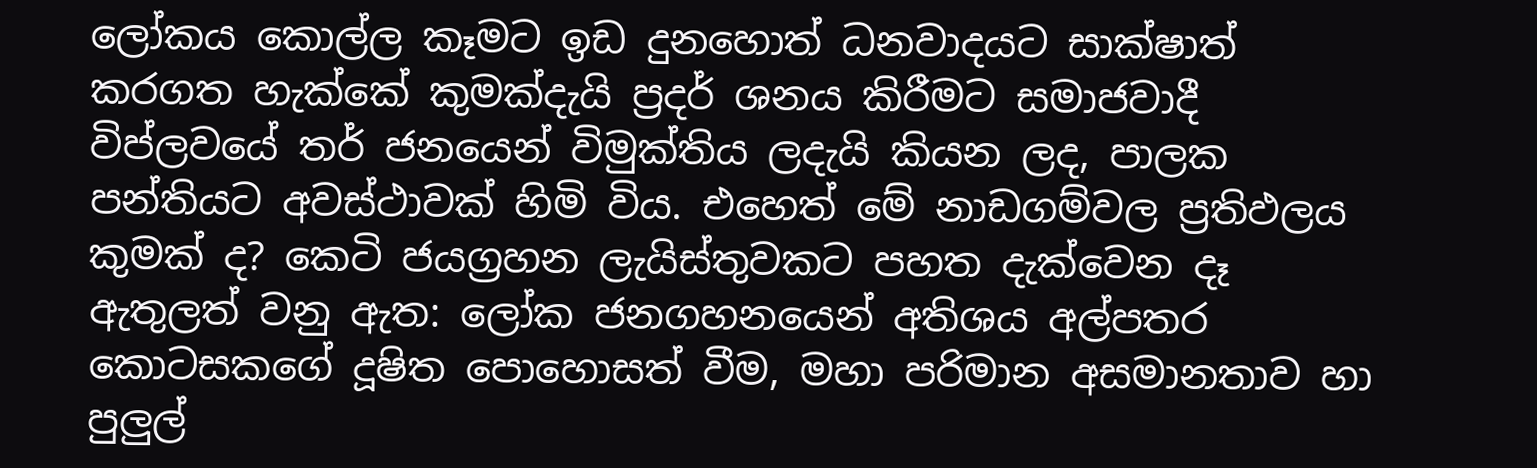ලෝකය කොල්ල කෑමට ඉඩ දුනහොත් ධනවාදයට සාක්ෂාත් කරගත හැක්කේ කුමක්දැයි ප්‍රදර් ශනය කිරීමට සමාජවාදී විප්ලවයේ තර් ජනයෙන් විමුක්තිය ලදැයි කියන ලද, පාලක පන්තියට අවස්ථාවක් හිමි විය. එහෙත් මේ නාඩගම්වල ප්‍රතිඵලය කුමක් ද? කෙටි ජයග්‍රහන ලැයිස්තුවකට පහත දැක්වෙන දෑ ඇතුලත් වනු ඇත: ලෝක ජනගහනයෙන් අතිශය අල්පතර කොටසකගේ දූෂිත පොහොසත් වීම, මහා පරිමාන අසමානතාව හා පුලුල්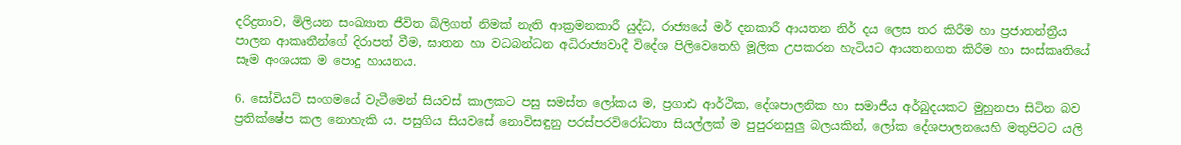දරිද්‍රතාව, මිලියන සංඛ්‍යාත ජීවිත බිලිගත් නිමක් නැති ආක්‍රමනකාරී යුද්ධ, රාජ්‍යයේ මර් දනකාරී ආයතන නිර් දය ලෙස තර කිරීම හා ප්‍රජාතන්ත්‍රීය පාලන ආකෘතීන්ගේ දිරාපත් වීම, ඝාතන හා වධබන්ධන අධිරාජ්‍යවාදී විදේශ පිලිවෙතෙහි මූලික උපකරන හැටියට ආයතනගත කිරීම හා සංස්කෘතියේ සෑම අංශයක ම පොදු හායනය.

6. සෝවියට් සංගමයේ වැටීමෙන් සියවස් කාලකට පසු සමස්ත ලෝකය ම, ප්‍රගාඪ ආර්ථික, දේශපාලනික හා සමාජීය අර්බුදයකට මුහුනපා සිටින බව ප්‍රතික්ෂේප කල නොහැකි ය. පසුගිය සියවසේ නොවිසඳුනු පරස්පරවිරෝධතා සියල්ලක් ම පුපුරනසුලු බලයකින්, ලෝක දේශපාලනයෙහි මතුපිටට යලි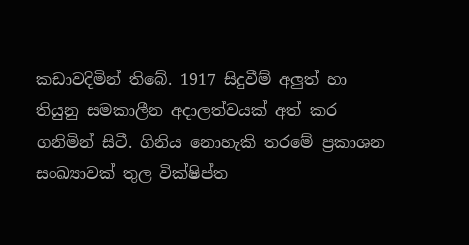කඩාවදිමින් තිබේ. 1917 සිදුවීම් අලුත් හා තියුනු සමකාලීන අදාලත්වයක් අත් කර ගනිමින් සිටී. ගිනිය නොහැකි තරමේ ප්‍රකාශන සංඛ්‍යාවක් තුල වික්ෂිප්ත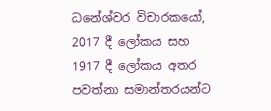ධනේශ්වර විචාරකයෝ, 2017 දී ලෝකය සහ 1917 දී ලෝකය අතර පවත්නා සමාන්තරයන්ට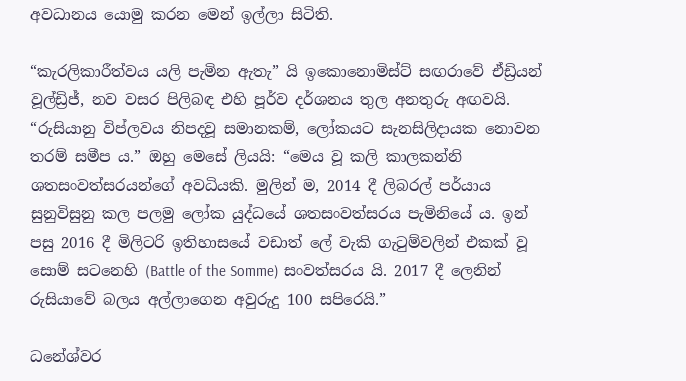අවධානය යොමු කරන මෙන් ඉල්ලා සිටිති.

“කැරලිකාරීත්වය යලි පැමින ඇතැ” යි ඉකොනොමිස්ට් සඟරාවේ ඒඩ්‍රියන් වූල්ඩ්‍රිජ්, නව වසර පිලිබඳ එහි පූර්ව දර්ශනය තුල අනතුරු අඟවයි. “රුසියානු විප්ලවය නිපදවූ සමානකම්, ලෝකයට සැනසිලිදායක නොවන තරම් සමීප ය.” ඔහු මෙසේ ලියයි: “මෙය වූ කලි කාලකන්නි ශතසංවත්සරයන්ගේ අවධියකි. මුලින් ම, 2014 දී ලිබරල් පර්යාය සුනුවිසුනු කල පලමු ලෝක යුද්ධයේ ශතසංවත්සරය පැමිනියේ ය. ඉන් පසු 2016 දී මිලිටරි ඉතිහාසයේ වඩාත් ලේ වැකි ගැටුම්වලින් එකක් වූ සොම් සටනෙහි (Battle of the Somme) සංවත්සරය යි. 2017 දී ලෙනින් රුසියාවේ බලය අල්ලාගෙන අවුරුදු 100 සපිරෙයි.”

ධනේශ්වර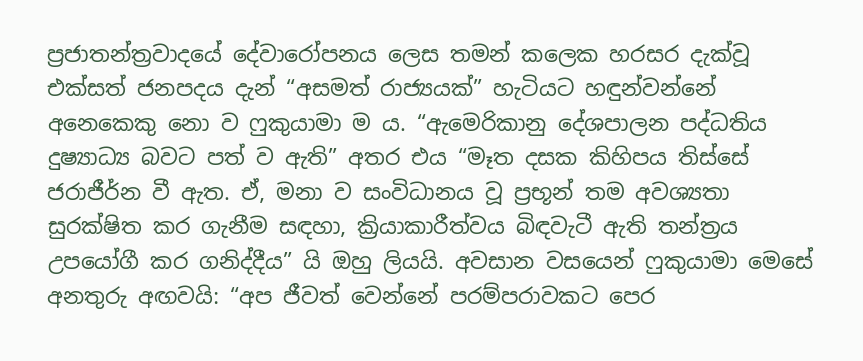ප්‍රජාතන්ත්‍රවාදයේ දේවාරෝපනය ලෙස තමන් කලෙක හරසර දැක්වූ එක්සත් ජනපදය දැන් “අසමත් රාජ්‍යයක්” හැටියට හඳුන්වන්නේ අනෙකෙකු නො ව ෆුකුයාමා ම ය. “ඇමෙරිකානු දේශපාලන පද්ධතිය දුෂ්‍යාධ්‍ය බවට පත් ව ඇති” අතර එය “මෑත දසක කිහිපය තිස්සේ ජරාජීර්න වී ඇත. ඒ, මනා ව සංවිධානය වූ ප්‍රභූන් තම අවශ්‍යතා සුරක්ෂිත කර ගැනීම සඳහා, ක්‍රියාකාරීත්වය බිඳවැටී ඇති තන්ත්‍රය උපයෝගී කර ගනිද්දීය” යි ඔහු ලියයි. අවසාන වසයෙන් ෆුකුයාමා මෙසේ අනතුරු අඟවයි: “අප ජීවත් වෙන්නේ පරම්පරාවකට පෙර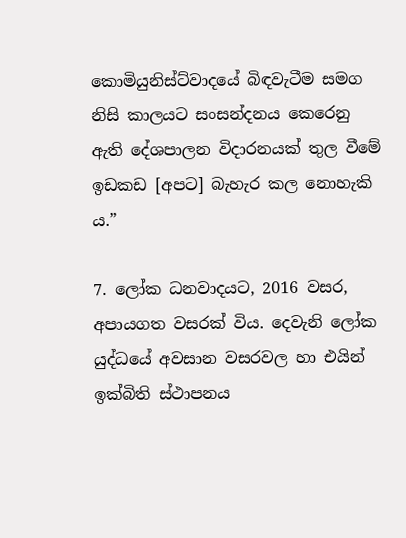කොමියුනිස්ට්වාදයේ බිඳවැටීම සමග නිසි කාලයට සංසන්දනය කෙරෙනු ඇති දේශපාලන විදාරනයක් තුල වීමේ ඉඩකඩ [අපට] බැහැර කල නොහැකි ය.”

7. ලෝක ධනවාදයට, 2016 වසර, අපායගත වසරක් විය. දෙවැනි ලෝක යුද්ධයේ අවසාන වසරවල හා එයින් ඉක්බිති ස්ථාපනය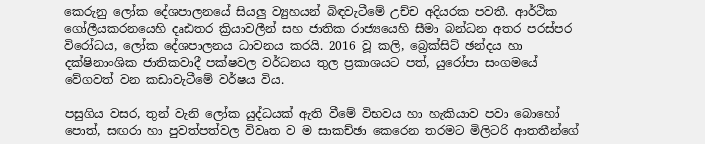කෙරුනු ලෝක දේශපාලනයේ සියලු ව්‍යුහයන් බිඳවැටීමේ උච්ච අදියරක පවතී. ආර්ථික ගෝලීයකරනයෙහි දෘඪතර ක්‍රියාවලීන් සහ ජාතික රාජ්‍යයෙහි සීමා බන්ධන අතර පරස්පර විරෝධය, ලෝක දේශපාලනය ධාවනය කරයි. 2016 වූ කලි, බ්‍රෙක්සිට් ඡන්දය හා දක්ෂිනාංශික ජාතිකවාදී පක්ෂවල වර්ධනය තුල ප්‍රකාශයට පත්, යුරෝපා සංගමයේ වේගවත් වන කඩාවැටීමේ වර්ෂය විය.

පසුගිය වසර, තුන් වැනි ලෝක යුද්ධයක් ඇති වීමේ විභවය හා හැකියාව පවා බොහෝ පොත්, සඟරා හා පුවත්පත්වල විවෘත ව ම සාකච්ඡා කෙරෙන තරමට මිලිටරි ආතතීන්ගේ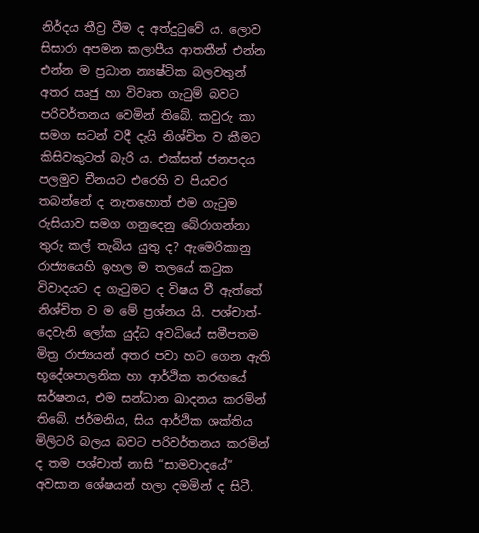නිර්දය තීව්‍ර වීම ද අත්දුටුවේ ය. ලොව සිසාරා අපමන කලාපීය ආතතීන් එන්න එන්න ම ප්‍රධාන න්‍යෂ්ටික බලවතුන් අතර ඍජු හා විවෘත ගැටුම් බවට පරිවර්තනය වෙමින් තිබේ. කවුරු කා සමග සටන් වදී දැයි නිශ්චිත ව කීමට කිසිවකුටත් බැරි ය. එක්සත් ජනපදය පලමුව චීනයට එරෙහි ව පියවර තබන්නේ ද නැතහොත් එම ගැටුම රුසියාව සමග ගනුදෙනු බේරාගන්නා තුරු කල් තැබිය යුතු ද? ඇමෙරිකානු රාජ්‍යයෙහි ඉහල ම තලයේ කටුක විවාදයට ද ගැටුමට ද විෂය වී ඇත්තේ නිශ්චිත ව ම මේ ප්‍රශ්නය යි. පශ්චාත්-දෙවැනි ලෝක යුද්ධ අවධියේ සමීපතම මිත්‍ර රාජ්‍යයන් අතර පවා හට ගෙන ඇති භූදේශපාලනික හා ආර්ථික තරඟයේ ඝර්ෂනය, එම සන්ධාන ඛාදනය කරමින් තිබේ. ජර්මනිය, සිය ආර්ථික ශක්තිය මිලිටරි බලය බවට පරිවර්තනය කරමින් ද තම පශ්චාත් නාසි “සාමවාදයේ” අවසාන ශේෂයන් හලා දමමින් ද සිටී.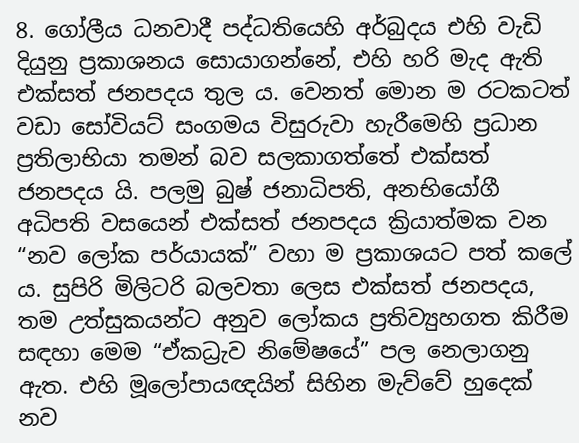8. ගෝලීය ධනවාදී පද්ධතියෙහි අර්බුදය එහි වැඩි දියුනු ප්‍රකාශනය සොයාගන්නේ, එහි හරි මැද ඇති එක්සත් ජනපදය තුල ය. වෙනත් මොන ම රටකටත් වඩා සෝවියට් සංගමය විසුරුවා හැරීමෙහි ප්‍රධාන ප්‍රතිලාභියා තමන් බව සලකාගත්තේ එක්සත් ජනපදය යි. පලමු බුෂ් ජනාධිපති, අනභියෝගී අධිපති වසයෙන් එක්සත් ජනපදය ක්‍රියාත්මක වන “නව ලෝක පර්යායක්” වහා ම ප්‍රකාශයට පත් කලේ ය. සුපිරි මිලිටරි බලවතා ලෙස එක්සත් ජනපදය, තම උත්සුකයන්ට අනුව ලෝකය ප්‍රතිව්‍යුහගත කිරීම සඳහා මෙම “ඒකධ්‍රැව නිමේෂයේ” පල නෙලාගනු ඇත. එහි මූලෝපායඥයින් සිහින මැව්වේ හුදෙක් නව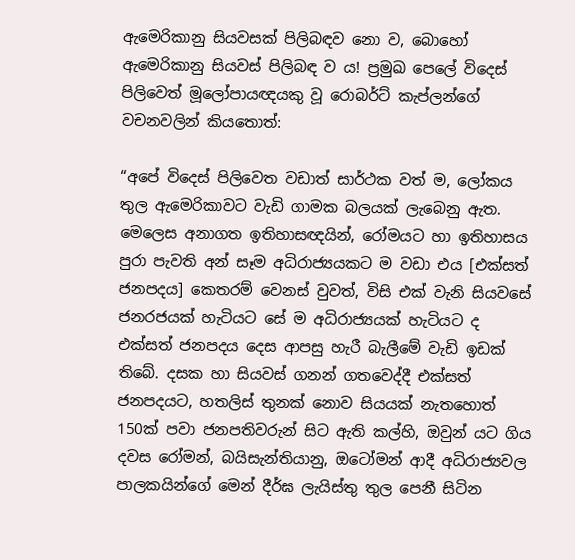ඇමෙරිකානු සියවසක් පිලිබඳව නො ව, බොහෝ ඇමෙරිකානු සියවස් පිලිබඳ ව ය! ප්‍රමුඛ පෙලේ විදෙස් පිලිවෙත් මූලෝපායඥයකු වූ රොබර්ට් කැප්ලන්ගේ වචනවලින් කියතොත්:

“අපේ විදෙස් පිලිවෙත වඩාත් සාර්ථක වත් ම, ලෝකය තුල ඇමෙරිකාවට වැඩි ගාමක බලයක් ලැබෙනු ඇත. මෙලෙස අනාගත ඉතිහාසඥයින්, රෝමයට හා ඉතිහාසය පුරා පැවති අන් සෑම අධිරාජ්‍යයකට ම වඩා එය [එක්සත් ජනපදය] කෙතරම් වෙනස් වුවත්, විසි එක් වැනි සියවසේ ජනරජයක් හැටියට සේ ම අධිරාජ්‍යයක් හැටියට ද එක්සත් ජනපදය දෙස ආපසු හැරී බැලීමේ වැඩි ඉඩක් තිබේ. දසක හා සියවස් ගනන් ගතවෙද්දී එක්සත් ජනපදයට, හතලිස් තුනක් නොව සියයක් නැතහොත් 150ක් පවා ජනපතිවරුන් සිට ඇති කල්හි, ඔවුන් යට ගිය දවස රෝමන්, බයිසැන්තියානු, ඔටෝමන් ආදී අධිරාජ්‍යවල පාලකයින්ගේ මෙන් දීර්ඝ ලැයිස්තු තුල පෙනී සිටින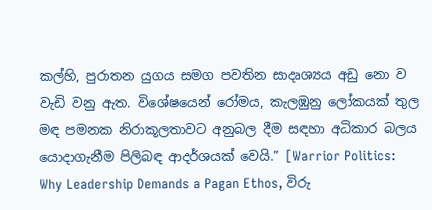කල්හි, පුරාතන යුගය සමග පවතින සාදෘශ්‍යය අඩු නො ව වැඩි වනු ඇත. විශේෂයෙන් රෝමය, කැලඹුනු ලෝකයක් තුල මඳ පමනක නිරාකූලතාවට අනුබල දීම සඳහා අධිකාර බලය යොදාගැනීම පිලිබඳ ආදර්ශයක් වෙයි.” [Warrior Politics: Why Leadership Demands a Pagan Ethos, විරු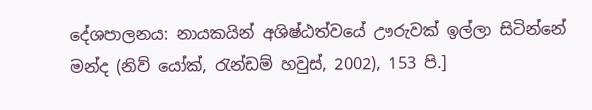දේශපාලනය: නායකයින් අශිෂ්ඨත්වයේ ඌරුවක් ඉල්ලා සිටින්නේ මන්ද (නිව් යෝක්, රැන්ඩම් හවුස්, 2002), 153 පි.]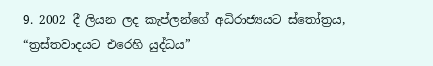9. 2002 දී ලියන ලද කැප්ලන්ගේ අධිරාජ්‍යයට ස්තෝත්‍රය, “ත්‍රස්තවාදයට එරෙහි යුද්ධය”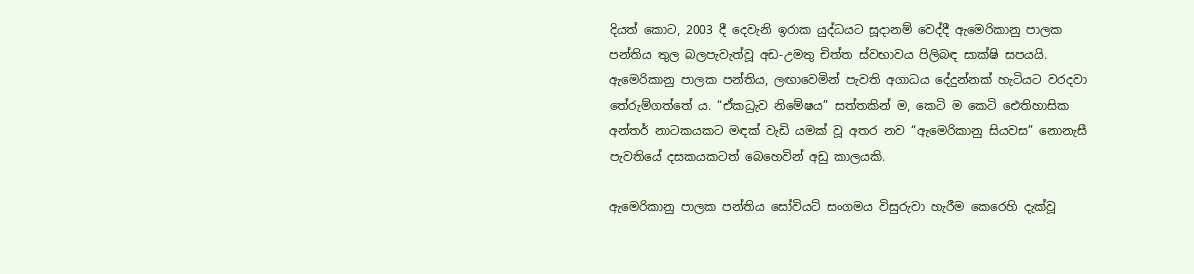දියත් කොට, 2003 දී දෙවැනි ඉරාක යුද්ධයට සූදානම් වෙද්දී ඇමෙරිකානු පාලක පන්තිය තුල බලපැවැත්වූ අඩ-උමතු චිත්ත ස්වභාවය පිලිබඳ සාක්ෂි සපයයි. ඇමෙරිකානු පාලක පන්තිය, ලඟාවෙමින් පැවති අගාධය දේදුන්නක් හැටියට වරදවා තේරුම්ගත්තේ ය. “ඒකධ්‍රැව නිමේෂය” සත්තකින් ම, කෙටි ම කෙටි ඓතිහාසික අන්තර් නාටකයකට මඳක් වැඩි යමක් වූ අතර නව “ඇමෙරිකානු සියවස” නොනැසී පැවතියේ දසකයකටත් බෙහෙවින් අඩු කාලයකි.

ඇමෙරිකානු පාලක පන්තිය සෝවියට් සංගමය විසුරුවා හැරීම කෙරෙහි දැක්වූ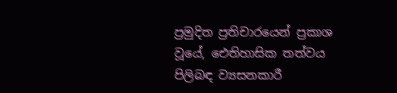ප්‍රමුදිත ප්‍රතිචාරයෙන් ප්‍රකාශ වූයේ, ඓතිහාසික තත්වය පිලිබඳ ව්‍යසනකාරී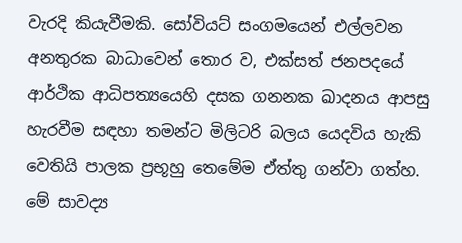වැරදි කියැවීමකි. සෝවියට් සංගමයෙන් එල්ලවන අනතුරක බාධාවෙන් තොර ව, එක්සත් ජනපදයේ ආර්ථික ආධිපත්‍යයෙහි දසක ගනනක ඛාදනය ආපසු හැරවීම සඳහා තමන්ට මිලිටරි බලය යෙදවිය හැකි වෙතියි පාලක ප්‍රභූහු තෙමේම ඒත්තු ගන්වා ගත්හ. මේ සාවද්‍ය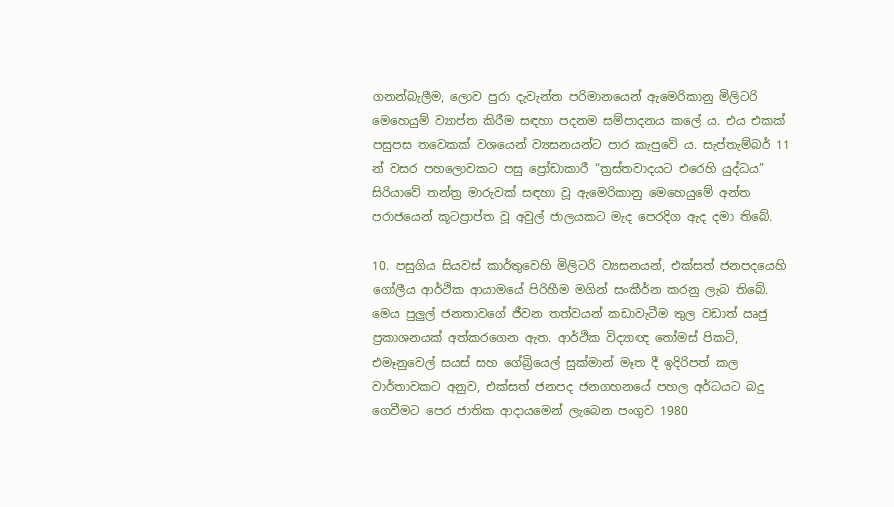ගනන්බැලීම, ලොව පුරා දැවැන්ත පරිමානයෙන් ඇමෙරිකානු මිලිටරි මෙහෙයුම් ව්‍යාප්ත කිරීම සඳහා පදනම සම්පාදනය කලේ ය. එය එකක් පසුපස තවෙකක් වශයෙන් ව්‍යසනයන්ට පාර කැපුවේ ය. සැප්තැම්බර් 11 න් වසර පහලොවකට පසු ප්‍රෝඩාකාරී “ත්‍රස්තවාදයට එරෙහි යුද්ධය” සිරියාවේ තන්ත්‍ර මාරුවක් සඳහා වූ ඇමෙරිකානු මෙහෙයුමේ අන්ත පරාජයෙන් කූටප්‍රාප්ත වූ අවුල් ජාලයකට මැද පෙරදිග ඇද දමා තිබේ.

10. පසුගිය සියවස් කාර්තුවෙහි මිලිටරි ව්‍යසනයන්, එක්සත් ජනපදයෙහි ගෝලීය ආර්ථික ආයාමයේ පිරිහීම මගින් සංකීර්න කරනු ලැබ තිබේ. මෙය පුලුල් ජනතාවගේ ජීවන තත්වයන් කඩාවැටීම තුල වඩාත් ඍජු ප්‍රකාශනයක් අත්කරගෙන ඇත. ආර්ථික විද්‍යාඥ තෝමස් පිකටි, එමෑනුවෙල් සයස් සහ ගේබ්‍රියෙල් සුක්මාන් මෑත දී ඉදිරිපත් කල වාර්තාවකට අනුව, එක්සත් ජනපද ජනගහනයේ පහල අර්ධයට බදු ගෙවීමට පෙර ජාතික ආදායමෙන් ලැබෙන පංගුව 1980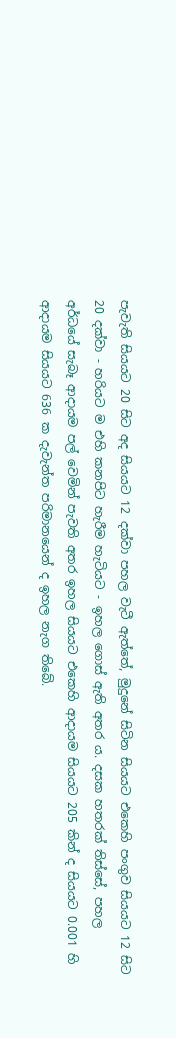පැවැති සියයට 20 සිට අද සියයට 12 දක්වා පහල වැටී ඇත්තේ, මුදුනේ සිටින සියයට එකෙහි පංගුව සියයට 12 සිට 20 දක්වා - හරියට ම එහි කනපිට හැරීම හැටියට - ඉහල ගොස් ඇති අතර ය. දසක හතරක් තිස්සේ, පහල අර්ධයේ සැබෑ ආදායම පල් වෙමින් පැවති අතර ඉහල සියයට එකෙහි ආදායම සියයට 205 කින් ද සියයට 0.001 හි ආදායම සියයට 636 ක දැවැන්ත පරිමානයෙන් ද ඉහල නැග තිබේ.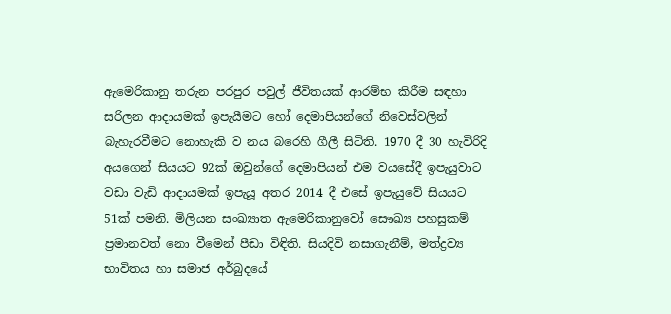ඇමෙරිකානු තරුන පරපුර පවුල් ජීවිතයක් ආරම්භ කිරීම සඳහා සරිලන ආදායමක් ඉපැයීමට හෝ දෙමාපියන්ගේ නිවෙස්වලින් බැහැරවීමට නොහැකි ව නය බරෙහි ගීලී සිටිති. 1970 දී 30 හැවිරිදි අයගෙන් සියයට 92ක් ඔවුන්ගේ දෙමාපියන් එම වයසේදී ඉපැයුවාට වඩා වැඩි ආදායමක් ඉපැයූ අතර 2014 දී එසේ ඉපැයුවේ සියයට 51ක් පමනි. මිලියන සංඛ්‍යාත ඇමෙරිකානුවෝ සෞඛ්‍ය පහසුකම් ප්‍රමානවත් නො වීමෙන් පීඩා විඳිති. සියදිවි නසාගැනීම්, මත්ද්‍රව්‍ය භාවිතය හා සමාජ අර්බුදයේ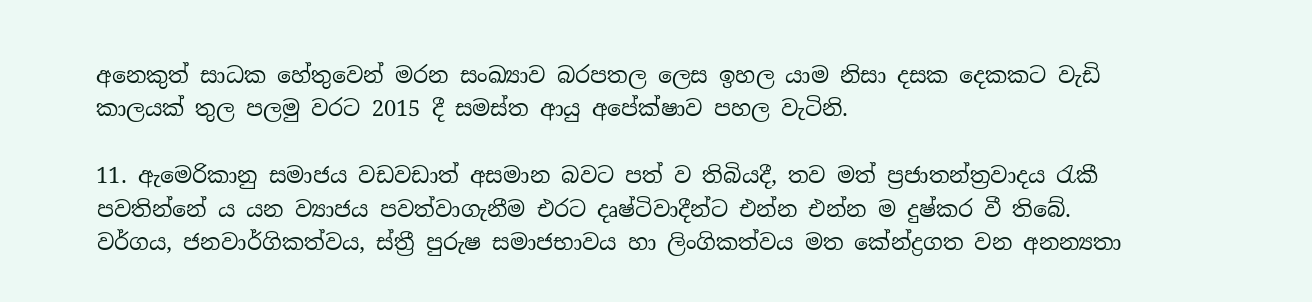අනෙකුත් සාධක හේතුවෙන් මරන සංඛ්‍යාව බරපතල ලෙස ඉහල යාම නිසා දසක දෙකකට වැඩි කාලයක් තුල පලමු වරට 2015 දී සමස්ත ආයු අපේක්ෂාව පහල වැටිනි.

11. ඇමෙරිකානු සමාජය වඩවඩාත් අසමාන බවට පත් ව තිබියදී, තව මත් ප්‍රජාතන්ත්‍රවාදය රැකී පවතින්නේ ය යන ව්‍යාජය පවත්වාගැනීම එරට දෘෂ්ටිවාදීන්ට එන්න එන්න ම දුෂ්කර වී තිබේ. වර්ගය, ජනවාර්ගිකත්වය, ස්ත්‍රී පුරුෂ සමාජභාවය හා ලිංගිකත්වය මත කේන්ද්‍රගත වන අනන්‍යතා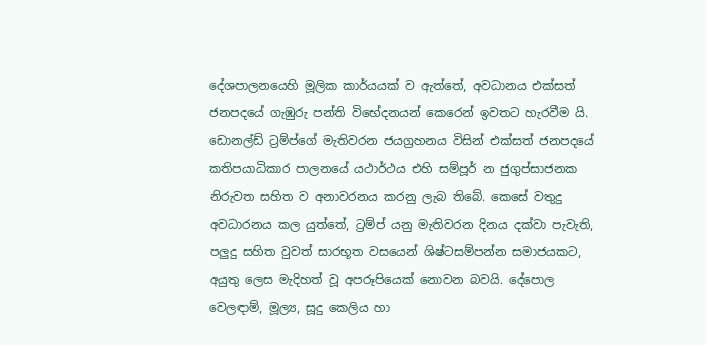දේශපාලනයෙහි මූලික කාර්යයක් ව ඇත්තේ, අවධානය එක්සත් ජනපදයේ ගැඹුරු පන්ති විභේදනයන් කෙරෙන් ඉවතට හැරවීම යි. ඩොනල්ඩ් ට්‍රම්ප්ගේ මැතිවරන ජයග්‍රහනය විසින් එක්සත් ජනපදයේ කතිපයාධිකාර පාලනයේ යථාර්ථය එහි සම්පූර් න ජුගුප්සාජනක නිරුවත සහිත ව අනාවරනය කරනු ලැබ තිබේ. කෙසේ වතුදු අවධාරනය කල යුත්තේ, ට්‍රම්ප් යනු මැතිවරන දිනය දක්වා පැවැති, පලුදු සහිත වුවත් සාරභූත වසයෙන් ශිෂ්ටසම්පන්න සමාජයකට, අයුතු ලෙස මැදිහත් වූ අපරූපියෙක් නොවන බවයි. දේපොල වෙලඳාම්, මූල්‍ය, සූදු කෙලිය හා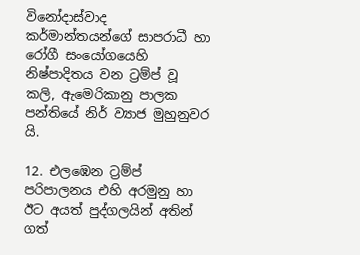විනෝදාස්වාද කර්මාන්තයන්ගේ සාපරාධී හා රෝගී සංයෝගයෙහි නිෂ්පාදිතය වන ට්‍රම්ප් වූ කලි, ඇමෙරිකානු පාලක පන්තියේ නිර් ව්‍යාජ මුහුනුවර යි.

12. එලඹෙන ට්‍රම්ප් පරිපාලනය එහි අරමුනු හා ඊට අයත් පුද්ගලයින් අතින් ගත්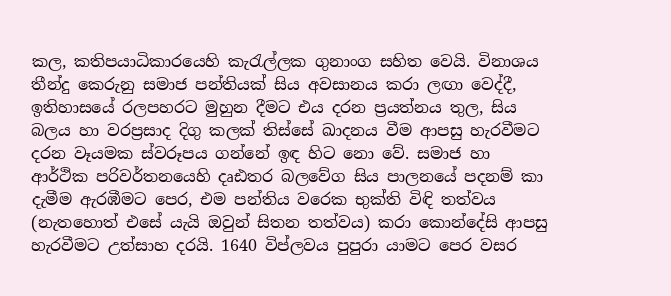කල, කතිපයාධිකාරයෙහි කැරැල්ලක ගුනාංග සහිත වෙයි. විනාශය තීන්දු කෙරුනු සමාජ පන්තියක් සිය අවසානය කරා ලඟා වෙද්දී, ඉතිහාසයේ රලපහරට මුහුන දීමට එය දරන ප්‍රයත්නය තුල, සිය බලය හා වරප්‍රසාද දිගු කලක් තිස්සේ ඛාදනය වීම ආපසු හැරවීමට දරන වෑයමක ස්වරූපය ගන්නේ ඉඳ හිට නො වේ. සමාජ හා ආර්ථික පරිවර්තනයෙහි දෘඪතර බලවේග සිය පාලනයේ පදනම් කා දැමීම ඇරඹීමට පෙර, එම පන්තිය වරෙක භුක්ති විඳි තත්වය (නැතහොත් එසේ යැයි ඔවුන් සිතන තත්වය) කරා කොන්දේසි ආපසු හැරවීමට උත්සාහ දරයි. 1640 විප්ලවය පුපුරා යාමට පෙර වසර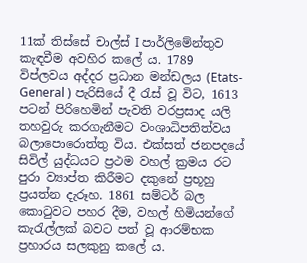11ක් තිස්සේ චාල්ස් I පාර්ලිමේන්තුව කැඳවීම අවහිර කලේ ය. 1789 විප්ලවය අද්දර ප්‍රධාන මන්ඩලය (Etats-General ) පැරිසියේ දී රැස් වූ විට, 1613 පටන් පිරිහෙමින් පැවති වරප්‍රසාද යලි තහවුරු කරගැනීමට වංශාධිපතිත්වය බලාපොරොත්තු විය. එක්සත් ජනපදයේ සිවිල් යුද්ධයට ප්‍රථම වහල් ක්‍රමය රට පුරා ව්‍යාප්ත කිරීමට දකුනේ ප්‍රභූහු ප්‍රයත්න දැරූහ. 1861 සම්ටර් බල කොටුවට පහර දීම, වහල් හිමියන්ගේ කැරැල්ලක් බවට පත් වූ ආරම්භක ප්‍රහාරය සලකුනු කලේ ය.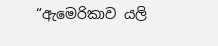“ඇමෙරිකාව යලි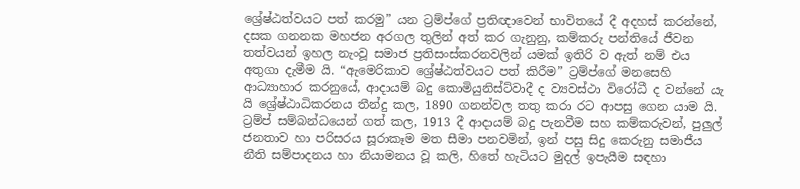ශ්‍රේෂ්ඨත්වයට පත් කරමු” යන ට්‍රම්ප්ගේ ප්‍රතිඥාවෙන් භාවිතයේ දී අදහස් කරන්නේ, දසක ගනනක මහජන අරගල තුලින් අත් කර ගැනුනු, කම්කරු පන්තියේ ජීවන තත්වයන් ඉහල නැංවූ සමාජ ප්‍රතිසංස්කරනවලින් යමක් ඉතිරි ව ඇත් නම් එය අතුගා දැමීම යි. “ඇමෙරිකාව ශ්‍රේෂ්ඨත්වයට පත් කිරීම” ට්‍රම්ප්ගේ මනසෙහි ආධ්‍යාහාර කරනුයේ, ආදායම් බදු කොමියුනිස්ට්වාදී ද ව්‍යවස්ථා විරෝධී ද වන්නේ යැ යි ශ්‍රේෂ්ඨාධිකරනය තීන්දු කල, 1890 ගනන්වල තතු කරා රට ආපසු ගෙන යාම යි. ට්‍රම්ප් සම්බන්ධයෙන් ගත් කල, 1913 දී ආදායම් බදු පැනවීම සහ කම්කරුවන්, පුලුල් ජනතාව හා පරිසරය සූරාකෑම මත සීමා පනවමින්, ඉන් පසු සිදු කෙරුනු සමාජීය නීති සම්පාදනය හා නියාමනය වූ කලි, හිතේ හැටියට මුදල් ඉපැයීම සඳහා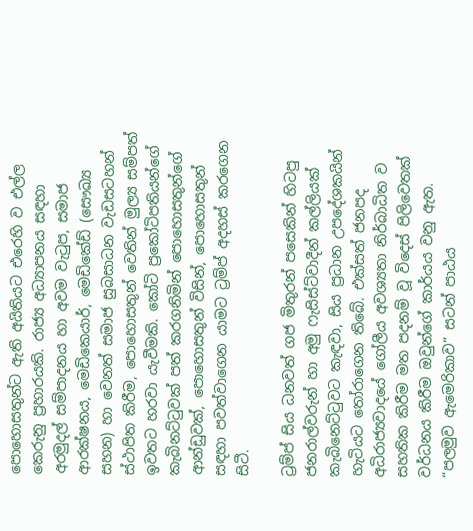පොහොසතුන්ට ඇති අයිතියට එරෙහි ව එල්ල කෙරුනු ප්‍රහාරයකි. රාජ්‍ය අධ්‍යාපනය සඳහා අරමුදල් සම්පාදනය හා අවම වැටුප, සමාජ ආරක්ෂනය, මෙඩිකෙයාර්, මෙඩිකේඩ් (සෞඛ්‍ය සහන) හා වෙනත් සමාජ සුබසාධන වැඩසටහන් ස්ථාපිත කිරීම, පොහොසතුන් වෙතින් මුල්‍ය සම්පත් ඉවතට හරවා යැවීමකි. කෝටි ප්‍රකෝටිපතියන්ගේ කැබිනට්ටුවක් පත් කරගනිමින් පොහොසතුන්ගේ ආන්ඩුවක්, පොහොසතුන් විසින්, පොහොසතුන් සඳහා පවත්වාගෙන යාමට ට්‍රම්ප් අදහස් කරගෙන සිටී.

ට්‍රම්ප් සිය ධනවත් ගජ මිතුරන් පසෙකින් හිටපු ජනරාල්වරුන් හා අමු ෆැසිස්ට්වාදීන් කල්ලියක් කැබිනෙට්ටුවට කැඳවා, සිය ප්‍රධාන උපදේශකයින් හැටියට තෝරාගෙන තිබේ. එක්සත් ජනපද අධිරාජ්‍යවාදයේ ගෝලීය අවශ්‍යතා නිර්බාධිත ව සහතික කිරීම මත පදනම් වූ විදෙස් පිලිවෙතක් වර්ධනය කිරීම ඔවුන්ගේ කාර්යය වනු ඇත. “පලමුව ඇමෙරිකාව” සටන් පාඨය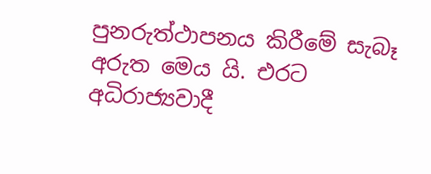පුනරුත්ථාපනය කිරීමේ සැබෑ අරුත මෙය යි. එරට අධිරාජ්‍යවාදී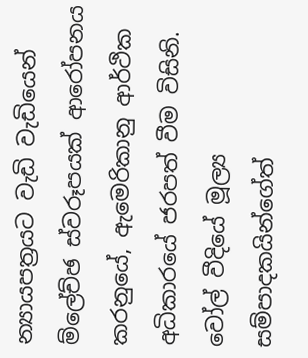න්‍යායපත්‍රයට වැඩි වැඩියෙන් ම්ලේච්ඡ ස්වරූපයක් ආරෝපනය කරනුයේ, ඇමෙරිකානු ආර්ථික අධිකාරයේ ජරපත් වීම විසිනි. වෝල් වීදියේ මූල්‍ය සම්පාදකයින්ගේත්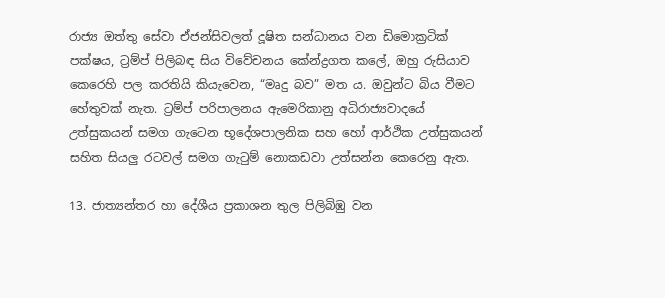රාජ්‍ය ඔත්තු සේවා ඒජන්සිවලත් දූෂිත සන්ධානය වන ඩිමොක්‍රටික් පක්ෂය, ට්‍රම්ප් පිලිබඳ සිය විවේචනය කේන්ද්‍රගත කලේ, ඔහු රුසියාව කෙරෙහි පල කරතියි කියැවෙන, “මෘදු බව” මත ය. ඔවුන්ට බිය වීමට හේතුවක් නැත. ට්‍රම්ප් පරිපාලනය ඇමෙරිකානු අධිරාජ්‍යවාදයේ උත්සුකයන් සමග ගැටෙන භූදේශපාලනික සහ හෝ ආර්ථික උත්සුකයන් සහිත සියලු රටවල් සමග ගැටුම් නොකඩවා උත්සන්න කෙරෙනු ඇත.

13. ජාත්‍යන්තර හා දේශීය ප්‍රකාශන තුල පිලිබිඹු වන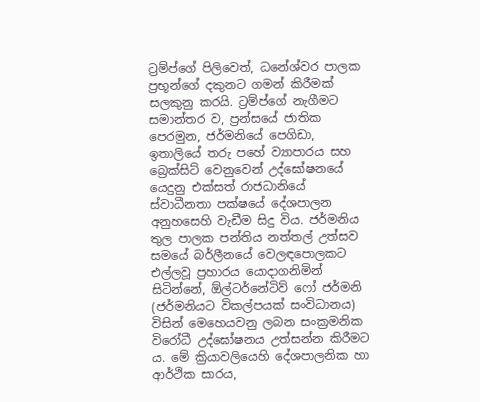ට්‍රම්ප්ගේ පිලිවෙත්, ධනේශ්වර පාලක ප්‍රභූන්ගේ දකුනට ගමන් කිරීමක් සලකුනු කරයි. ට්‍රම්ප්ගේ නැගීමට සමාන්තර ව, ප්‍රන්සයේ ජාතික පෙරමුන, ජර්මනියේ පෙගිඩා, ඉතාලියේ තරු පහේ ව්‍යාපාරය සහ බ්‍රෙක්සිට් වෙනුවෙන් උද්ඝෝෂනයේ යෙදුනු එක්සත් රාජධානියේ ස්වාධීනතා පක්ෂයේ දේශපාලන අනුහසෙහි වැඩීම සිදු විය. ජර්මනිය තුල පාලක පන්තිය නත්තල් උත්සව සමයේ බර්ලීනයේ වෙලඳපොලකට එල්ලවූ ප්‍රහාරය යොදාගනිමින් සිටින්නේ, ඕල්ටර්නේටිව් ෆෝ ජර්මනි (ජර්මනියට විකල්පයක් සංවිධානය) විසින් මෙහෙයවනු ලබන සංක්‍රමනික විරෝධී උද්ඝෝෂනය උත්සන්න කිරීමට ය. මේ ක්‍රියාවලියෙහි දේශපාලනික හා ආර්ථික සාරය,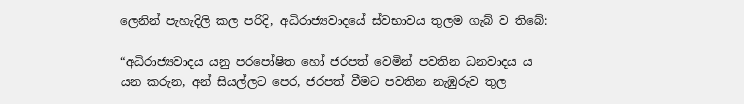ලෙනින් පැහැදිලි කල පරිදි, අධිරාජ්‍යවාදයේ ස්වභාවය තුලම ගැබ් ව තිබේ:

“අධිරාජ්‍යවාදය යනු පරපෝෂිත හෝ ජරපත් වෙමින් පවතින ධනවාදය ය යන කරුන, අන් සියල්ලට පෙර, ජරපත් වීමට පවතින නැඹුරුව තුල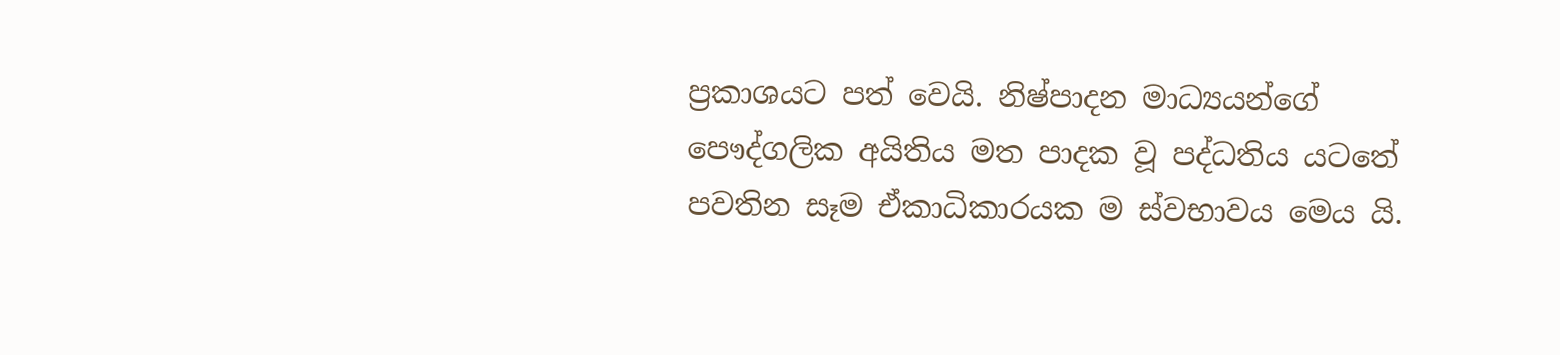ප්‍රකාශයට පත් වෙයි. නිෂ්පාදන මාධ්‍යයන්ගේ පෞද්ගලික අයිතිය මත පාදක වූ පද්ධතිය යටතේ පවතින සෑම ඒකාධිකාරයක ම ස්වභාවය මෙය යි.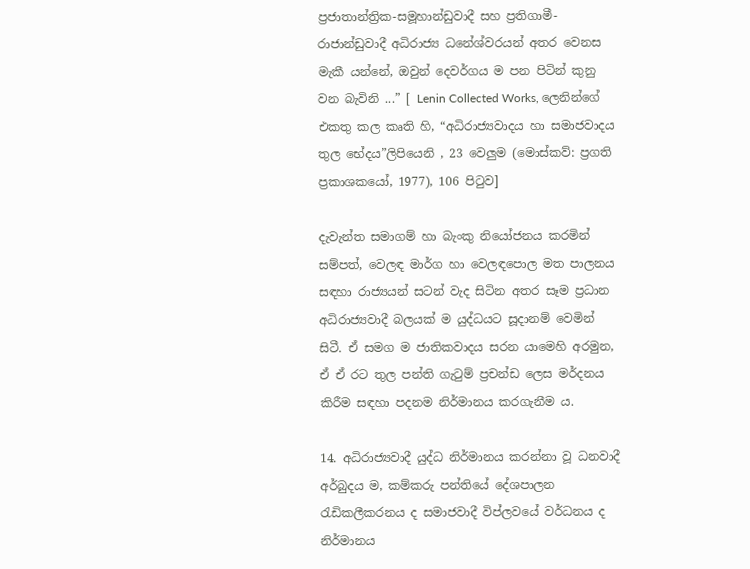ප්‍රජාතාන්ත්‍රික-සමූහාන්ඩුවාදී සහ ප්‍රතිගාමී-රාජාන්ඩුවාදී අධිරාජ්‍ය ධනේශ්වරයන් අතර වෙනස මැකී යන්නේ, ඔවුන් දෙවර්ගය ම පන පිටින් කුනු වන බැවිනි ...” [ Lenin Collected Works, ලෙනින්ගේ එකතු කල කෘති හි, “අධිරාජ්‍යවාදය හා සමාජවාදය තුල භේදය”ලිපියෙනි , 23 වෙලුම (මොස්කව්: ප්‍රගති ප්‍රකාශකයෝ, 1977), 106 පිටුව]

දැවැන්ත සමාගම් හා බැංකු නියෝජනය කරමින් සම්පත්, වෙලඳ මාර්ග හා වෙලඳපොල මත පාලනය සඳහා රාජ්‍යයන් සටන් වැද සිටින අතර සෑම ප්‍රධාන අධිරාජ්‍යවාදී බලයක් ම යුද්ධයට සූදානම් වෙමින් සිටී. ඒ සමග ම ජාතිකවාදය සරන යාමෙහි අරමුන, ඒ ඒ රට තුල පන්ති ගැටුම් ප්‍රචන්ඩ ලෙස මර්දනය කිරීම සඳහා පදනම නිර්මානය කරගැනීම ය.

14. අධිරාජ්‍යවාදී යුද්ධ නිර්මානය කරන්නා වූ ධනවාදී අර්බුදය ම, කම්කරු පන්තියේ දේශපාලන රැඩිකලීකරනය ද සමාජවාදී විප්ලවයේ වර්ධනය ද නිර්මානය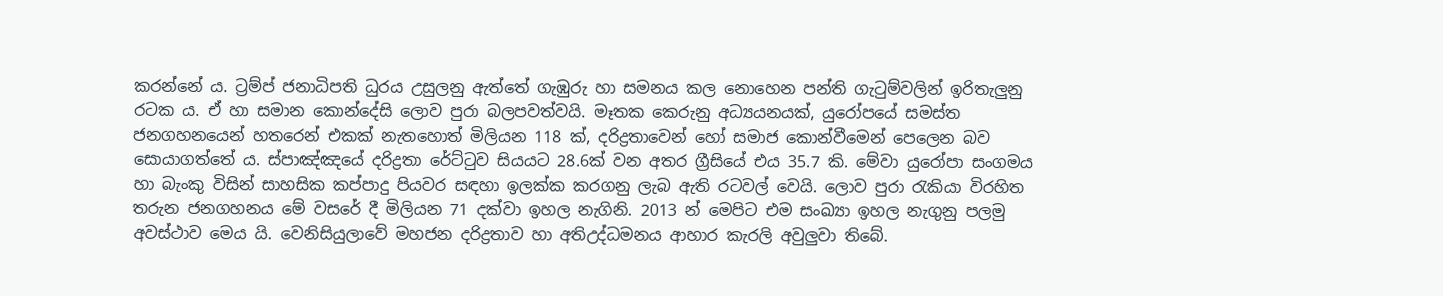කරන්නේ ය. ට්‍රම්ප් ජනාධිපති ධුරය උසුලනු ඇත්තේ ගැඹුරු හා සමනය කල නොහෙන පන්ති ගැටුම්වලින් ඉරිතැලුනු රටක ය. ඒ හා සමාන කොන්දේසි ලොව පුරා බලපවත්වයි. මෑතක කෙරුනු අධ්‍යයනයක්, යුරෝපයේ සමස්ත ජනගහනයෙන් හතරෙන් එකක් නැතහොත් මිලියන 118 ක්, දරිද්‍රතාවෙන් හෝ සමාජ කොන්වීමෙන් පෙලෙන බව සොයාගත්තේ ය. ස්පාඤ්ඤයේ දරිද්‍රතා රේට්ටුව සියයට 28.6ක් වන අතර ග්‍රීසියේ එය 35.7 කි. මේවා යුරෝපා සංගමය හා බැංකු විසින් සාහසික කප්පාදු පියවර සඳහා ඉලක්ක කරගනු ලැබ ඇති රටවල් වෙයි. ලොව පුරා රැකියා විරහිත තරුන ජනගහනය මේ වසරේ දී මිලියන 71 දක්වා ඉහල නැගිනි. 2013 න් මෙපිට එම සංඛ්‍යා ඉහල නැගුනු පලමු අවස්ථාව මෙය යි. වෙනිසියුලාවේ මහජන දරිද්‍රතාව හා අතිඋද්ධමනය ආහාර කැරලි අවුලුවා තිබේ.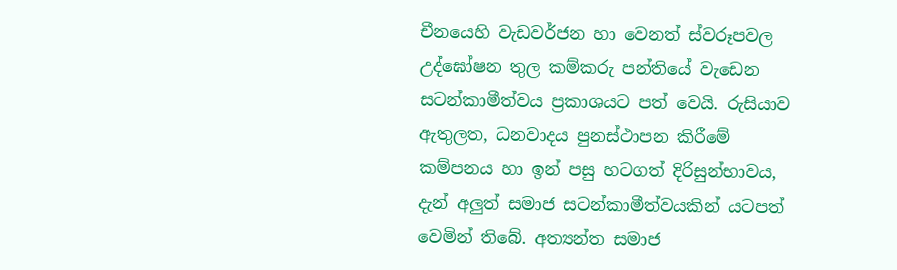චීනයෙහි වැඩවර්ජන හා වෙනත් ස්වරූපවල උද්ඝෝෂන තුල කම්කරු පන්තියේ වැඩෙන සටන්කාමීත්වය ප්‍රකාශයට පත් වෙයි. රුසියාව ඇතුලත, ධනවාදය පුනස්ථාපන කිරීමේ කම්පනය හා ඉන් පසු හටගත් දිරිසුන්භාවය, දැන් අලුත් සමාජ සටන්කාමීත්වයකින් යටපත් වෙමින් තිබේ. අත්‍යන්ත සමාජ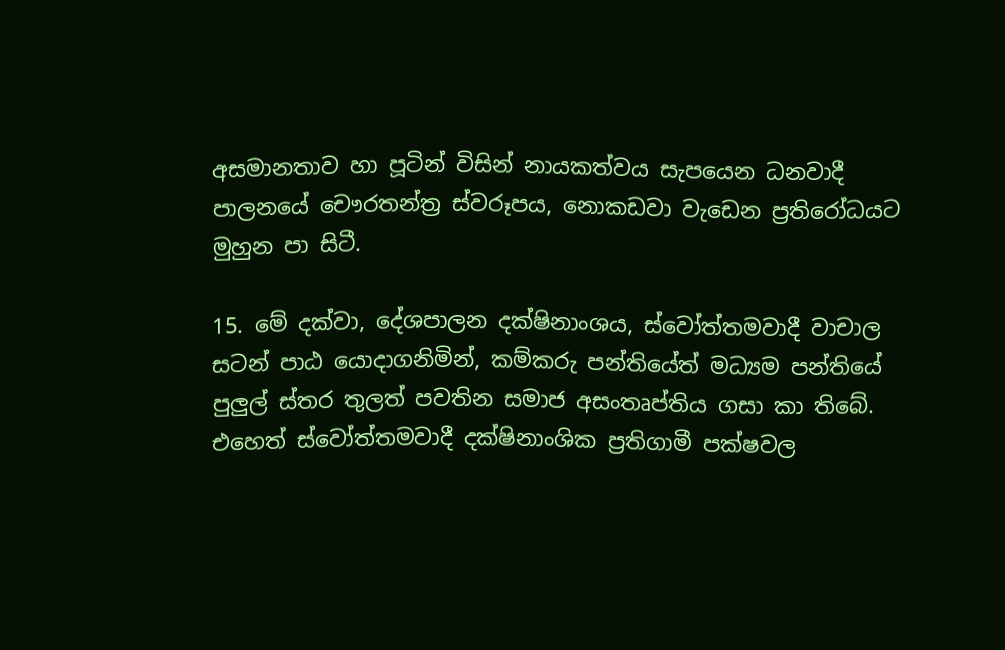අසමානතාව හා පූටින් විසින් නායකත්වය සැපයෙන ධනවාදී පාලනයේ චෞරතන්ත්‍ර ස්වරූපය, නොකඩවා වැඩෙන ප්‍රතිරෝධයට මුහුන පා සිටී.

15. මේ දක්වා, දේශපාලන දක්ෂිනාංශය, ස්වෝත්තමවාදී වාචාල සටන් පාඨ යොදාගනිමින්, කම්කරු පන්තියේත් මධ්‍යම පන්තියේ පුලුල් ස්තර තුලත් පවතින සමාජ අසංතෘප්තිය ගසා කා තිබේ. එහෙත් ස්වෝත්තමවාදී දක්ෂිනාංශික ප්‍රතිගාමී පක්ෂවල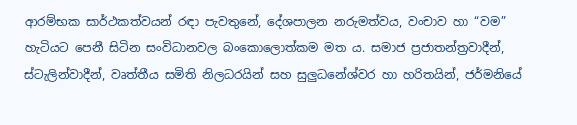ආරම්භක සාර්ථකත්වයන් රඳා පැවතුනේ, දේශපාලන නරුමත්වය, වංචාව හා “වම” හැටියට පෙනී සිටින සංවිධානවල බංකොලොත්කම මත ය. සමාජ ප්‍රජාතන්ත්‍රවාදීන්, ස්ටැලින්වාදීන්, වෘත්තීය සමිති නිලධරයින් සහ සුලුධනේශ්වර හා හරිතයින්, ජර්මනියේ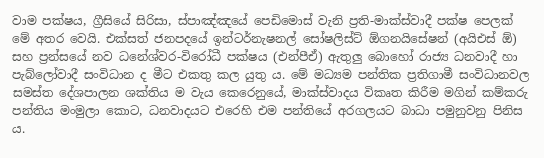වාම පක්ෂය, ග්‍රීසියේ සිරිසා, ස්පාඤ්ඤයේ පෙඩිමොස් වැනි ප්‍රති-මාක්ස්වාදී පක්ෂ පෙලක් මේ අතර වෙයි. එක්සත් ජනපදයේ ඉන්ටර්නැෂනල් සෝෂලිස්ට් ඕගනයිසේෂන් (අයිඑස් ඕ) සහ ප්‍රන්සයේ නව ධනේශ්වර-විරෝධී පක්ෂය (එන්පීඒ) ඇතුලු බොහෝ රාජ්‍ය ධනවාදී හා පැබ්ලෝවාදී සංවිධාන ද මීට එකතු කල යුතු ය. මේ මධ්‍යම පන්තික ප්‍රතිගාමී සංවිධානවල සමස්ත දේශපාලන ශක්තිය ම වැය කෙරෙනුයේ, මාක්ස්වාදය විකෘත කිරීම මගින් කම්කරු පන්තිය මංමුලා කොට, ධනවාදයට එරෙහි එම පන්තියේ අරගලයට බාධා පමුනුවනු පිනිස ය.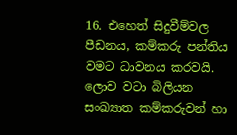16. එහෙත් සිදුවීම්වල පීඩනය, කම්කරු පන්තිය වමට ධාවනය කරවයි. ලොව වටා බිලියන සංඛ්‍යාත කම්කරුවන් හා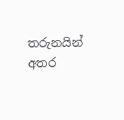තරුනයින් අතර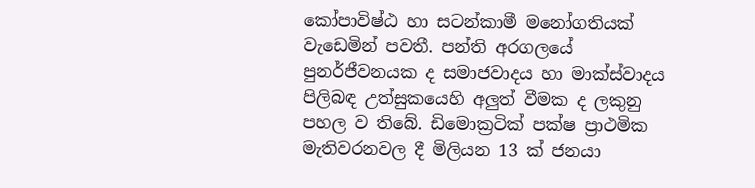කෝපාවිෂ්ඨ හා සටන්කාමී මනෝගතියක් වැඩෙමින් පවතී. පන්ති අරගලයේ පුනර්ජීවනයක ද සමාජවාදය හා මාක්ස්වාදය පිලිබඳ උත්සුකයෙහි අලුත් වීමක ද ලකුනු පහල ව තිබේ. ඩිමොක්‍රටික් පක්ෂ ප්‍රාථමික මැතිවරනවල දී මිලියන 13 ක් ජනයා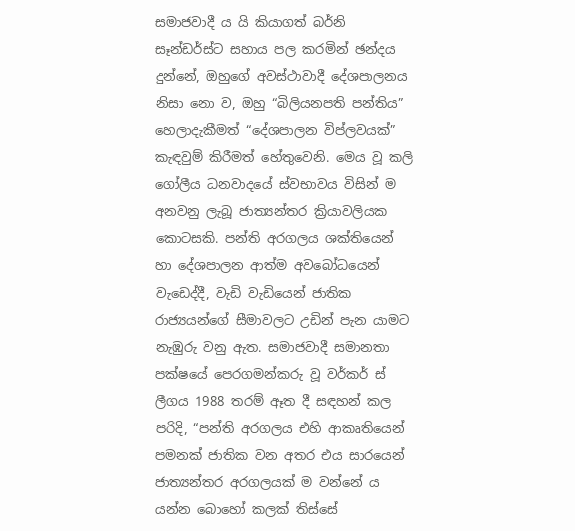සමාජවාදී ය යි කියාගත් බර්නි සෑන්ඩර්ස්ට සහාය පල කරමින් ඡන්දය දුන්නේ, ඔහුගේ අවස්ථාවාදී දේශපාලනය නිසා නො ව, ඔහු “බිලියනපති පන්තිය” හෙලාදැකීමත් “දේශපාලන විප්ලවයක්” කැඳවුම් කිරීමත් හේතුවෙනි. මෙය වූ කලි ගෝලීය ධනවාදයේ ස්වභාවය විසින් ම අනවනු ලැබූ ජාත්‍යන්තර ක්‍රියාවලියක කොටසකි. පන්ති අරගලය ශක්තියෙන් හා දේශපාලන ආත්ම අවබෝධයෙන් වැඩෙද්දී, වැඩි වැඩියෙන් ජාතික රාජ්‍යයන්ගේ සීමාවලට උඩින් පැන යාමට නැඹුරු වනු ඇත. සමාජවාදී සමානතා පක්ෂයේ පෙරගමන්කරු වූ වර්කර් ස් ලීගය 1988 තරම් ඈත දී සඳහන් කල පරිදි, “පන්ති අරගලය එහි ආකෘතියෙන් පමනක් ජාතික වන අතර එය සාරයෙන් ජාත්‍යන්තර අරගලයක් ම වන්නේ ය යන්න බොහෝ කලක් තිස්සේ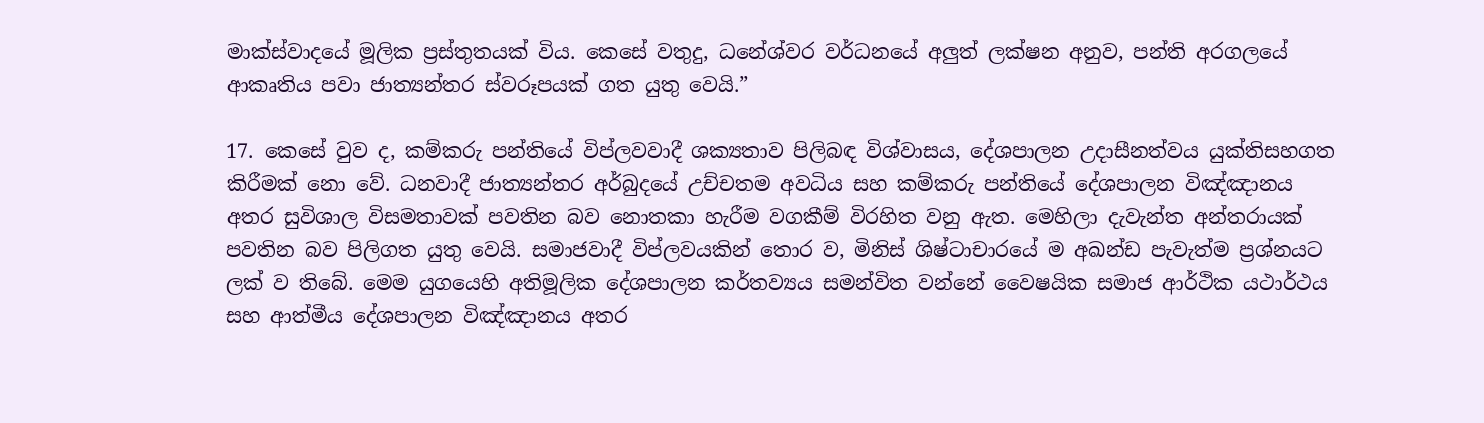මාක්ස්වාදයේ මූලික ප්‍රස්තුතයක් විය. කෙසේ වතුදු, ධනේශ්වර වර්ධනයේ අලුත් ලක්ෂන අනුව, පන්ති අරගලයේ ආකෘතිය පවා ජාත්‍යන්තර ස්වරූපයක් ගත යුතු වෙයි.”

17. කෙසේ වුව ද, කම්කරු පන්තියේ විප්ලවවාදී ශක්‍යතාව පිලිබඳ විශ්වාසය, දේශපාලන උදාසීනත්වය යුක්තිසහගත කිරීමක් නො වේ. ධනවාදී ජාත්‍යන්තර අර්බුදයේ උච්චතම අවධිය සහ කම්කරු පන්තියේ දේශපාලන විඤ්ඤානය අතර සුවිශාල විසමතාවක් පවතින බව නොතකා හැරීම වගකීම් විරහිත වනු ඇත. මෙහිලා දැවැන්ත අන්තරායක් පවතින බව පිලිගත යුතු වෙයි. සමාජවාදී විප්ලවයකින් තොර ව, මිනිස් ශිෂ්ටාචාරයේ ම අඛන්ඩ පැවැත්ම ප්‍රශ්නයට ලක් ව තිබේ. මෙම යුගයෙහි අතිමූලික දේශපාලන කර්තව්‍යය සමන්විත වන්නේ වෛෂයික සමාජ ආර්ථික යථාර්ථය සහ ආත්මීය දේශපාලන විඤ්ඤානය අතර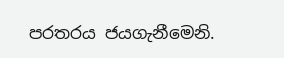පරතරය ජයගැනීමෙනි.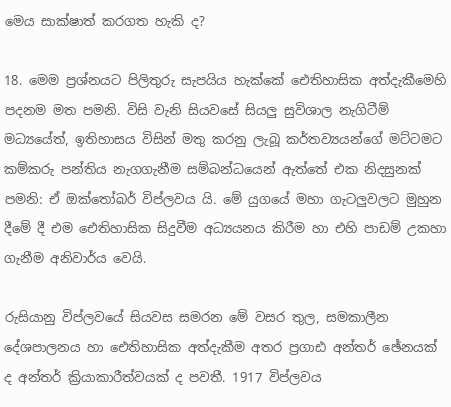මෙය සාක්ෂාත් කරගත හැකි ද?

18. මෙම ප්‍රශ්නයට පිලිතුරු සැපයිය හැක්කේ ඓතිහාසික අත්දැකීමෙහි පදනම මත පමනි. විසි වැනි සියවසේ සියලු සුවිශාල නැගිටීම් මධ්‍යයේත්, ඉතිහාසය විසින් මතු කරනු ලැබූ කර්තව්‍යයන්ගේ මට්ටමට කම්කරු පන්තිය නැගගැනීම සම්බන්ධයෙන් ඇත්තේ එක නිදසුනක් පමනි: ඒ ඔක්තෝබර් විප්ලවය යි. මේ යුගයේ මහා ගැටලුවලට මුහුන දීමේ දී එම ඓතිහාසික සිදුවීම අධ්‍යයනය කිරීම හා එහි පාඩම් උකහා ගැනීම අනිවාර්ය වෙයි.

රුසියානු විප්ලවයේ සියවස සමරන මේ වසර තුල, සමකාලීන දේශපාලනය හා ඓතිහාසික අත්දැකීම අතර ප්‍රගාඪ අන්තර් ඡේනයක් ද අන්තර් ක්‍රියාකාරීත්වයක් ද පවතී. 1917 විප්ලවය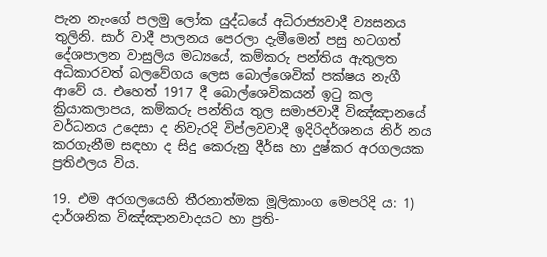පැන නැංගේ පලමු ලෝක යුද්ධයේ අධිරාජ්‍යවාදී ව්‍යසනය තුලිනි. සාර් වාදී පාලනය පෙරලා දැමීමෙන් පසු හටගත් දේශපාලන වාසුලිය මධ්‍යයේ, කම්කරු පන්තිය ඇතුලත අධිකාරවත් බලවේගය ලෙස බොල්ශෙවික් පක්ෂය නැගී ආවේ ය. එහෙත් 1917 දී බොල්ශෙවිකයන් ඉටු කල ක්‍රියාකලාපය, කම්කරු පන්තිය තුල සමාජවාදී විඤ්ඤානයේ වර්ධනය උදෙසා ද නිවැරදි විප්ලවවාදී ඉදිරිදර්ශනය නිර් නය කරගැනීම සඳහා ද සිදු කෙරුනු දීර්ඝ හා දුෂ්කර අරගලයක ප්‍රතිඵලය විය.

19. එම අරගලයෙහි තීරනාත්මක මූලිකාංග මෙපරිදි ය: 1) දාර්ශනික විඤ්ඤානවාදයට හා ප්‍රති-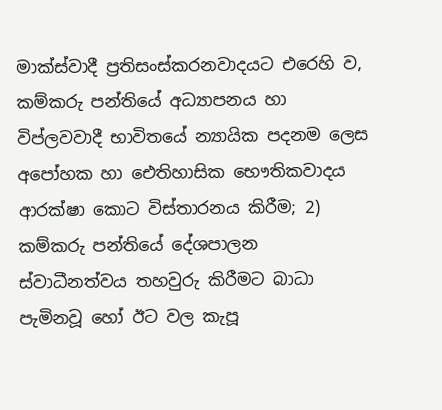මාක්ස්වාදී ප්‍රතිසංස්කරනවාදයට එරෙහි ව, කම්කරු පන්තියේ අධ්‍යාපනය හා විප්ලවවාදී භාවිතයේ න්‍යායික පදනම ලෙස අපෝහක හා ඓතිහාසික භෞතිකවාදය ආරක්ෂා කොට විස්තාරනය කිරීම; 2) කම්කරු පන්තියේ දේශපාලන ස්වාධීනත්වය තහවුරු කිරීමට බාධා පැමිනවූ හෝ ඊට වල කැපූ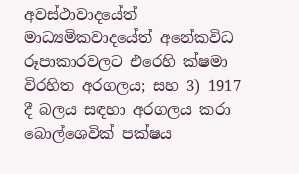අවස්ථාවාදයේත් මාධ්‍යමිකවාදයේත් අනේකවිධ රූපාකාරවලට එරෙහි ක්ෂමා විරහිත අරගලය; සහ 3) 1917 දී බලය සඳහා අරගලය කරා බොල්ශෙවික් පක්ෂය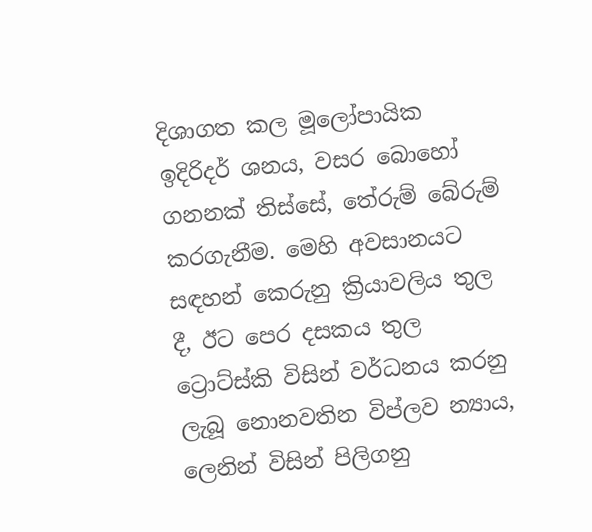දිශාගත කල මූලෝපායික ඉදිරිදර් ශනය, වසර බොහෝ ගනනක් තිස්සේ, තේරුම් බේරුම් කරගැනීම. මෙහි අවසානයට සඳහන් කෙරුනු ක්‍රියාවලිය තුල දී, ඊට පෙර දසකය තුල ට්‍රොට්ස්කි විසින් වර්ධනය කරනු ලැබූ නොනවතින විප්ලව න්‍යාය, ලෙනින් විසින් පිලිගනු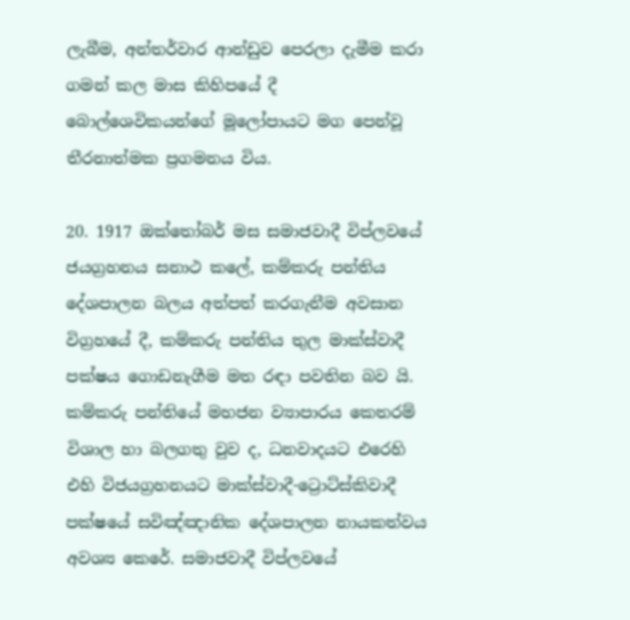ලැබීම, අන්තර්වාර ආන්ඩුව පෙරලා දැමීම කරා ගමන් කල මාස කිහිපයේ දී බොල්ශෙවිකයන්ගේ මූලෝපායට මග පෙන්වූ තීරනාත්මක ප්‍රගමනය විය.

20. 1917 ඔක්තෝබර් මස සමාජවාදී විප්ලවයේ ජයග්‍රහනය සනාථ කලේ, කම්කරු පන්තිය දේශපාලන බලය අත්පත් කරගැනීම අවසාන විග්‍රහයේ දී, කම්කරු පන්තිය තුල මාක්ස්වාදී පක්ෂය ගොඩනැගීම මත රඳා පවතින බව යි. කම්කරු පන්තියේ මහජන ව්‍යාපාරය කෙතරම් විශාල හා බලගතු වුව ද, ධනවාදයට එරෙහි එහි විජයග්‍රහනයට මාක්ස්වාදී-ට්‍රොට්ස්කිවාදී පක්ෂයේ සවිඤ්ඤානික දේශපාලන නායකත්වය අවශ්‍ය කෙරේ. සමාජවාදී විප්ලවයේ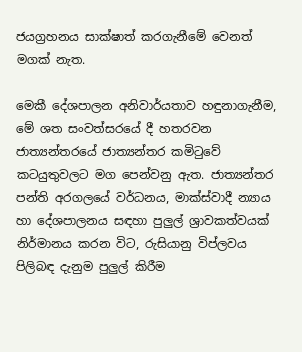ජයග්‍රහනය සාක්ෂාත් කරගැනීමේ වෙනත් මගක් නැත.

මෙකී දේශපාලන අනිවාර්යතාව හඳුනාගැනීම, මේ ශත සංවත්සරයේ දී හතරවන ජාත්‍යන්තරයේ ජාත්‍යන්තර කමිටුවේ කටයුතුවලට මග පෙන්වනු ඇත. ජාත්‍යන්තර පන්ති අරගලයේ වර්ධනය, මාක්ස්වාදී න්‍යාය හා දේශපාලනය සඳහා පුලුල් ශ්‍රාවකත්වයක් නිර්මානය කරන විට, රුසියානු විප්ලවය පිලිබඳ දැනුම පුලුල් කිරීම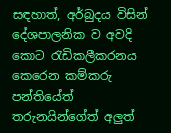සඳහාත්, අර්බුදය විසින් දේශපාලනික ව අවදි කොට රැඩිකලීකරනය කෙරෙන කම්කරු පන්තියේත් තරුනයින්ගේත් අලුත්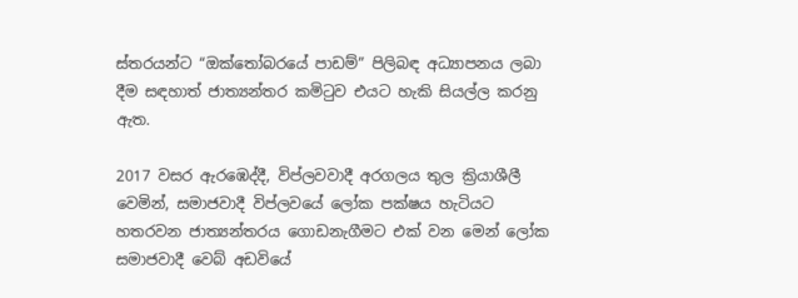ස්තරයන්ට “ඔක්තෝබරයේ පාඩම්” පිලිබඳ අධ්‍යාපනය ලබා දීම සඳහාත් ජාත්‍යන්තර කමිටුව එයට හැකි සියල්ල කරනු ඇත.

2017 වසර ඇරඹෙද්දී, විප්ලවවාදී අරගලය තුල ක්‍රියාශීලී වෙමින්, සමාජවාදී විප්ලවයේ ලෝක පක්ෂය හැටියට හතරවන ජාත්‍යන්තරය ගොඩනැගීමට එක් වන මෙන් ලෝක සමාජවාදී වෙබ් අඩවියේ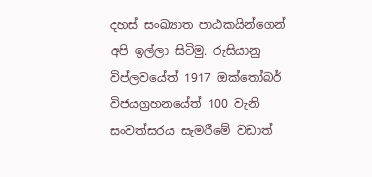දහස් සංඛ්‍යාත පාඨකයින්ගෙන් අපි ඉල්ලා සිටිමු. රුසියානු විප්ලවයේත් 1917 ඔක්තෝබර් විජයග්‍රහනයේත් 100 වැනි සංවත්සරය සැමරීමේ වඩාත්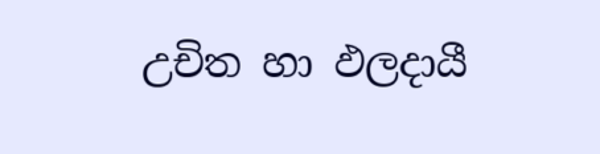උචිත හා ඵලදායී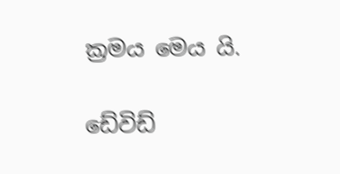ක්‍රමය මෙය යි.

ඩේවිඩ්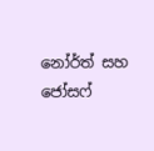නෝර්ත් සහ ජෝසෆ්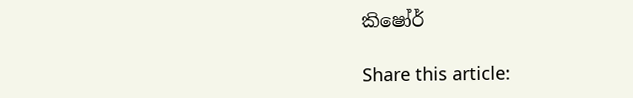කිෂෝර්

Share this article: